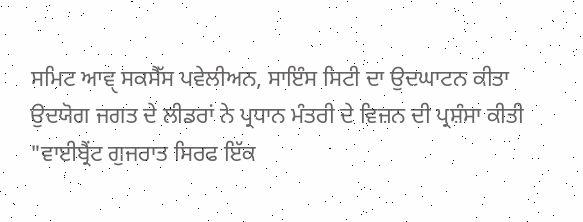ਸਮਿਟ ਆਵੑ ਸਕਸੈੱਸ ਪਵੇਲੀਅਨ, ਸਾਇੰਸ ਸਿਟੀ ਦਾ ਉਦਘਾਟਨ ਕੀਤਾ
ਉਦਯੋਗ ਜਗਤ ਦੇ ਲੀਡਰਾਂ ਨੇ ਪ੍ਰਧਾਨ ਮੰਤਰੀ ਦੇ ਵਿਜ਼ਨ ਦੀ ਪ੍ਰਸ਼ੰਸਾ ਕੀਤੀ
"ਵਾਈਬ੍ਰੈਂਟ ਗੁਜਰਾਤ ਸਿਰਫ ਇੱਕ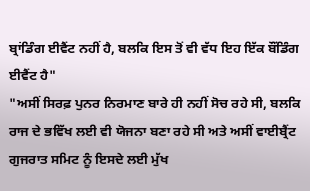ਬ੍ਰਾਂਡਿੰਗ ਈਵੈਂਟ ਨਹੀਂ ਹੈ, ਬਲਕਿ ਇਸ ਤੋਂ ਵੀ ਵੱਧ ਇਹ ਇੱਕ ਬੌਂਡਿੰਗ ਈਵੈਂਟ ਹੈ"
"ਅਸੀਂ ਸਿਰਫ਼ ਪੁਨਰ ਨਿਰਮਾਣ ਬਾਰੇ ਹੀ ਨਹੀਂ ਸੋਚ ਰਹੇ ਸੀ, ਬਲਕਿ ਰਾਜ ਦੇ ਭਵਿੱਖ ਲਈ ਵੀ ਯੋਜਨਾ ਬਣਾ ਰਹੇ ਸੀ ਅਤੇ ਅਸੀਂ ਵਾਈਬ੍ਰੈਂਟ ਗੁਜਰਾਤ ਸਮਿਟ ਨੂੰ ਇਸਦੇ ਲਈ ਮੁੱਖ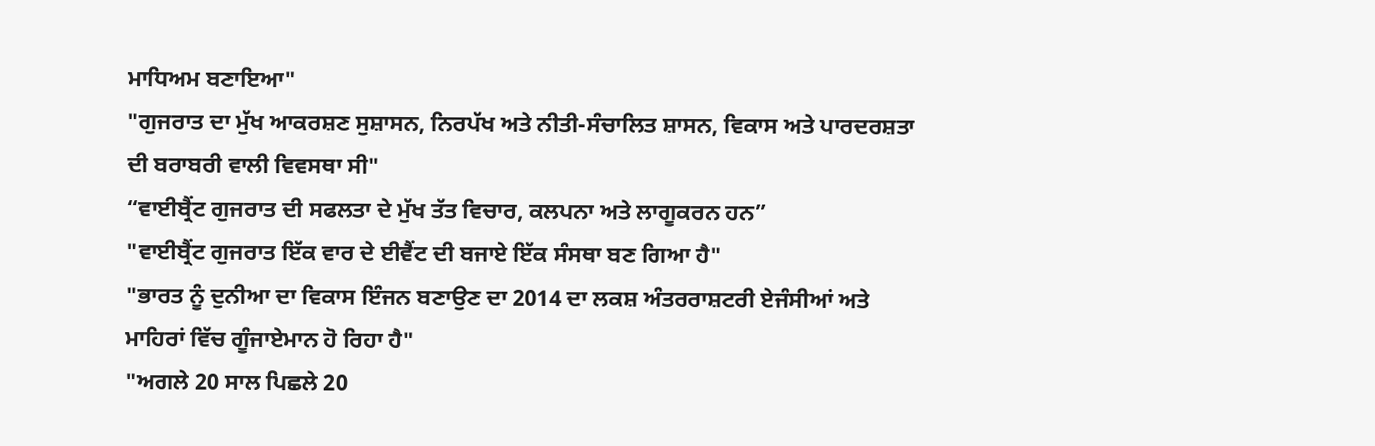ਮਾਧਿਅਮ ਬਣਾਇਆ"
"ਗੁਜਰਾਤ ਦਾ ਮੁੱਖ ਆਕਰਸ਼ਣ ਸੁਸ਼ਾਸਨ, ਨਿਰਪੱਖ ਅਤੇ ਨੀਤੀ-ਸੰਚਾਲਿਤ ਸ਼ਾਸਨ, ਵਿਕਾਸ ਅਤੇ ਪਾਰਦਰਸ਼ਤਾ ਦੀ ਬਰਾਬਰੀ ਵਾਲੀ ਵਿਵਸਥਾ ਸੀ"
“ਵਾਈਬ੍ਰੈਂਟ ਗੁਜਰਾਤ ਦੀ ਸਫਲਤਾ ਦੇ ਮੁੱਖ ਤੱਤ ਵਿਚਾਰ, ਕਲਪਨਾ ਅਤੇ ਲਾਗੂਕਰਨ ਹਨ”
"ਵਾਈਬ੍ਰੈਂਟ ਗੁਜਰਾਤ ਇੱਕ ਵਾਰ ਦੇ ਈਵੈਂਟ ਦੀ ਬਜਾਏ ਇੱਕ ਸੰਸਥਾ ਬਣ ਗਿਆ ਹੈ"
"ਭਾਰਤ ਨੂੰ ਦੁਨੀਆ ਦਾ ਵਿਕਾਸ ਇੰਜਨ ਬਣਾਉਣ ਦਾ 2014 ਦਾ ਲਕਸ਼ ਅੰਤਰਰਾਸ਼ਟਰੀ ਏਜੰਸੀਆਂ ਅਤੇ ਮਾਹਿਰਾਂ ਵਿੱਚ ਗੂੰਜਾਏਮਾਨ ਹੋ ਰਿਹਾ ਹੈ"
"ਅਗਲੇ 20 ਸਾਲ ਪਿਛਲੇ 20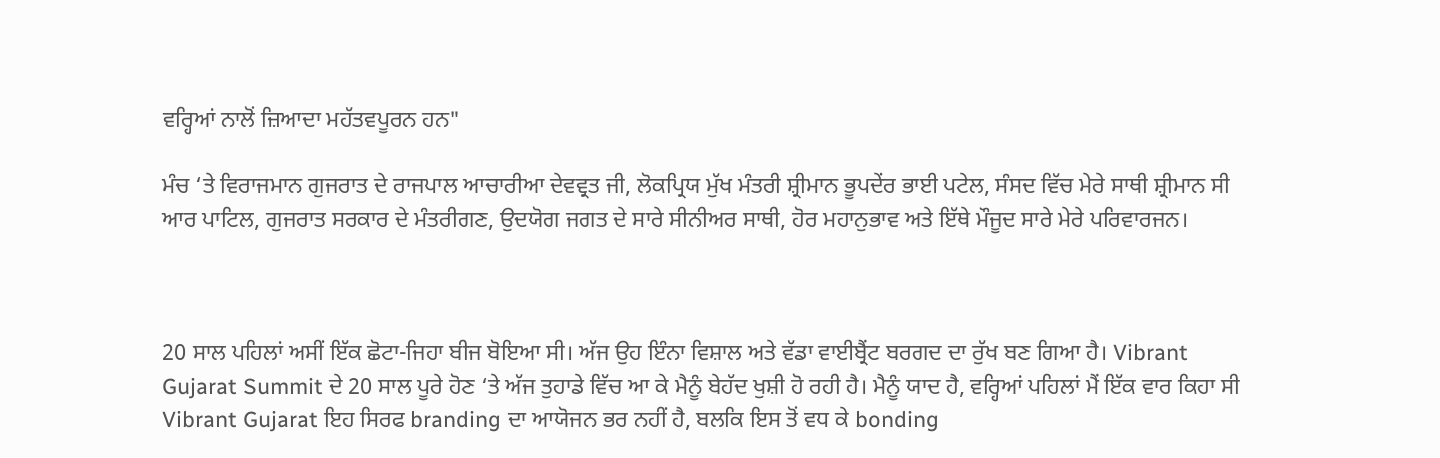ਵਰ੍ਹਿਆਂ ਨਾਲੋਂ ਜ਼ਿਆਦਾ ਮਹੱਤਵਪੂਰਨ ਹਨ"

ਮੰਚ ‘ਤੇ ਵਿਰਾਜਮਾਨ ਗੁਜਰਾਤ ਦੇ ਰਾਜਪਾਲ ਆਚਾਰੀਆ ਦੇਵਵ੍ਰਤ ਜੀ, ਲੋਕਪ੍ਰਿਯ ਮੁੱਖ ਮੰਤਰੀ ਸ਼੍ਰੀਮਾਨ ਭੂਪਦੇਂਰ ਭਾਈ ਪਟੇਲ, ਸੰਸਦ ਵਿੱਚ ਮੇਰੇ ਸਾਥੀ ਸ਼੍ਰੀਮਾਨ ਸੀ ਆਰ ਪਾਟਿਲ, ਗੁਜਰਾਤ ਸਰਕਾਰ ਦੇ ਮੰਤਰੀਗਣ, ਉਦਯੋਗ ਜਗਤ ਦੇ ਸਾਰੇ ਸੀਨੀਅਰ ਸਾਥੀ, ਹੋਰ ਮਹਾਨੁਭਾਵ ਅਤੇ ਇੱਥੇ ਮੌਜੂਦ ਸਾਰੇ ਮੇਰੇ ਪਰਿਵਾਰਜਨ।



20 ਸਾਲ ਪਹਿਲਾਂ ਅਸੀਂ ਇੱਕ ਛੋਟਾ-ਜਿਹਾ ਬੀਜ ਬੋਇਆ ਸੀ। ਅੱਜ ਉਹ ਇੰਨਾ ਵਿਸ਼ਾਲ ਅਤੇ ਵੱਡਾ ਵਾਈਬ੍ਰੈਂਟ ਬਰਗਦ ਦਾ ਰੁੱਖ ਬਣ ਗਿਆ ਹੈ। Vibrant Gujarat Summit ਦੇ 20 ਸਾਲ ਪੂਰੇ ਹੋਣ ‘ਤੇ ਅੱਜ ਤੁਹਾਡੇ ਵਿੱਚ ਆ ਕੇ ਮੈਨੂੰ ਬੇਹੱਦ ਖੁਸ਼ੀ ਹੋ ਰਹੀ ਹੈ। ਮੈਨੂੰ ਯਾਦ ਹੈ, ਵਰ੍ਹਿਆਂ ਪਹਿਲਾਂ ਮੈਂ ਇੱਕ ਵਾਰ ਕਿਹਾ ਸੀ Vibrant Gujarat ਇਹ ਸਿਰਫ branding ਦਾ ਆਯੋਜਨ ਭਰ ਨਹੀਂ ਹੈ, ਬਲਕਿ ਇਸ ਤੋਂ ਵਧ ਕੇ bonding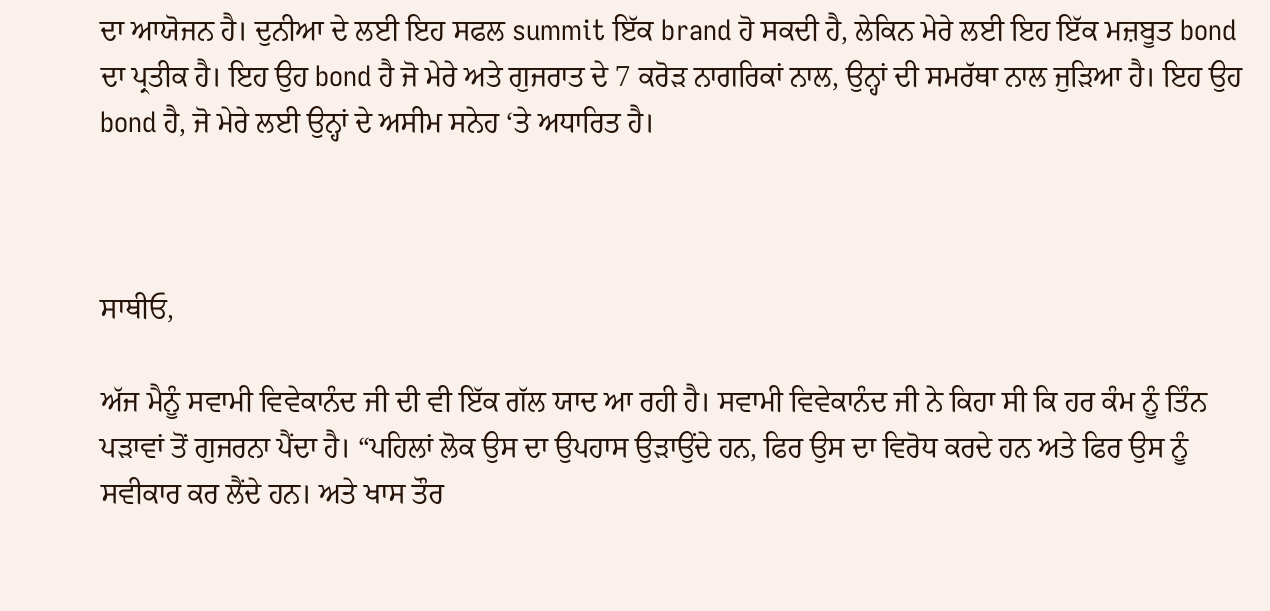ਦਾ ਆਯੋਜਨ ਹੈ। ਦੁਨੀਆ ਦੇ ਲਈ ਇਹ ਸਫਲ summit ਇੱਕ brand ਹੋ ਸਕਦੀ ਹੈ, ਲੇਕਿਨ ਮੇਰੇ ਲਈ ਇਹ ਇੱਕ ਮਜ਼ਬੂਤ bond ਦਾ ਪ੍ਰਤੀਕ ਹੈ। ਇਹ ਉਹ bond ਹੈ ਜੋ ਮੇਰੇ ਅਤੇ ਗੁਜਰਾਤ ਦੇ 7 ਕਰੋੜ ਨਾਗਰਿਕਾਂ ਨਾਲ, ਉਨ੍ਹਾਂ ਦੀ ਸਮਰੱਥਾ ਨਾਲ ਜੁੜਿਆ ਹੈ। ਇਹ ਉਹ bond ਹੈ, ਜੋ ਮੇਰੇ ਲਈ ਉਨ੍ਹਾਂ ਦੇ ਅਸੀਮ ਸਨੇਹ ‘ਤੇ ਅਧਾਰਿਤ ਹੈ।



ਸਾਥੀਓ,

ਅੱਜ ਮੈਨੂੰ ਸਵਾਮੀ ਵਿਵੇਕਾਨੰਦ ਜੀ ਦੀ ਵੀ ਇੱਕ ਗੱਲ ਯਾਦ ਆ ਰਹੀ ਹੈ। ਸਵਾਮੀ ਵਿਵੇਕਾਨੰਦ ਜੀ ਨੇ ਕਿਹਾ ਸੀ ਕਿ ਹਰ ਕੰਮ ਨੂੰ ਤਿੰਨ ਪੜਾਵਾਂ ਤੋਂ ਗੁਜਰਨਾ ਪੈਂਦਾ ਹੈ। “ਪਹਿਲਾਂ ਲੋਕ ਉਸ ਦਾ ਉਪਹਾਸ ਉੜਾਉਂਦੇ ਹਨ, ਫਿਰ ਉਸ ਦਾ ਵਿਰੋਧ ਕਰਦੇ ਹਨ ਅਤੇ ਫਿਰ ਉਸ ਨੂੰ ਸਵੀਕਾਰ ਕਰ ਲੈਂਦੇ ਹਨ। ਅਤੇ ਖਾਸ ਤੌਰ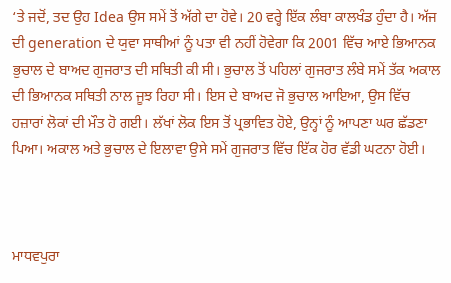‘ਤੇ ਜਦੋਂ, ਤਦ ਉਹ Idea ਉਸ ਸਮੇਂ ਤੋਂ ਅੱਗੇ ਦਾ ਹੋਵੇ। 20 ਵਰ੍ਹੇ ਇੱਕ ਲੰਬਾ ਕਾਲਖੰਡ ਹੁੰਦਾ ਹੈ। ਅੱਜ ਦੀ generation ਦੇ ਯੁਵਾ ਸਾਥੀਆਂ ਨੂੰ ਪਤਾ ਵੀ ਨਹੀਂ ਹੋਵੇਗਾ ਕਿ 2001 ਵਿੱਚ ਆਏ ਭਿਆਨਕ ਭੁਚਾਲ ਦੇ ਬਾਅਦ ਗੁਜਰਾਤ ਦੀ ਸਥਿਤੀ ਕੀ ਸੀ। ਭੁਚਾਲ ਤੋਂ ਪਹਿਲਾਂ ਗੁਜਰਾਤ ਲੰਬੇ ਸਮੇਂ ਤੱਕ ਅਕਾਲ ਦੀ ਭਿਆਨਕ ਸਥਿਤੀ ਨਾਲ ਜੂਝ ਰਿਹਾ ਸੀ। ਇਸ ਦੇ ਬਾਅਦ ਜੋ ਭੁਚਾਲ ਆਇਆ, ਉਸ ਵਿੱਚ ਹਜ਼ਾਰਾਂ ਲੋਕਾਂ ਦੀ ਮੌਤ ਹੋ ਗਈ। ਲੱਖਾਂ ਲੋਕ ਇਸ ਤੋਂ ਪ੍ਰਭਾਵਿਤ ਹੋਏ, ਉਨ੍ਹਾਂ ਨੂੰ ਆਪਣਾ ਘਰ ਛੱਡਣਾ ਪਿਆ। ਅਕਾਲ ਅਤੇ ਭੁਚਾਲ ਦੇ ਇਲਾਵਾ ਉਸੇ ਸਮੇਂ ਗੁਜਰਾਤ ਵਿੱਚ ਇੱਕ ਹੋਰ ਵੱਡੀ ਘਟਨਾ ਹੋਈ।



ਮਾਧਵਪੁਰਾ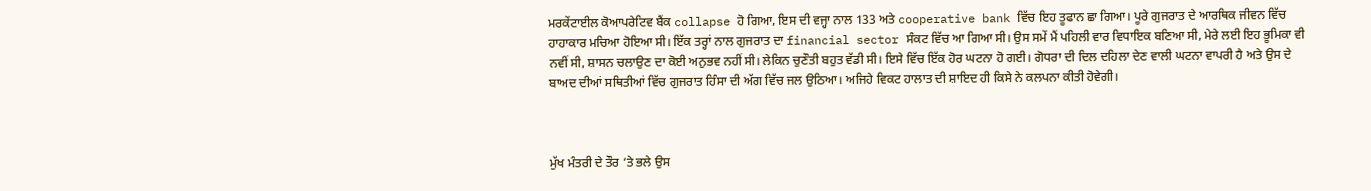ਮਰਕੇਂਟਾਈਲ ਕੋਆਪਰੇਟਿਵ ਬੈਂਕ collapse ਹੋ ਗਿਆ, ਇਸ ਦੀ ਵਜ੍ਹਾ ਨਾਲ 133 ਅਤੇ cooperative bank ਵਿੱਚ ਇਹ ਤੂਫਾਨ ਛਾ ਗਿਆ। ਪੂਰੇ ਗੁਜਰਾਤ ਦੇ ਆਰਥਿਕ ਜੀਵਨ ਵਿੱਚ ਹਾਹਾਕਾਰ ਮਚਿਆ ਹੋਇਆ ਸੀ। ਇੱਕ ਤਰ੍ਹਾਂ ਨਾਲ ਗੁਜਰਾਤ ਦਾ financial sector ਸੰਕਟ ਵਿੱਚ ਆ ਗਿਆ ਸੀ। ਉਸ ਸਮੇਂ ਮੈਂ ਪਹਿਲੀ ਵਾਰ ਵਿਧਾਇਕ ਬਣਿਆ ਸੀ, ਮੇਰੇ ਲਈ ਇਹ ਭੂਮਿਕਾ ਵੀ ਨਵੀਂ ਸੀ, ਸ਼ਾਸਨ ਚਲਾਉਣ ਦਾ ਕੋਈ ਅਨੁਭਵ ਨਹੀਂ ਸੀ। ਲੇਕਿਨ ਚੁਣੌਤੀ ਬਹੁਤ ਵੱਡੀ ਸੀ। ਇਸੇ ਵਿੱਚ ਇੱਕ ਹੋਰ ਘਟਨਾ ਹੋ ਗਈ। ਗੋਧਰਾ ਦੀ ਦਿਲ ਦਹਿਲਾ ਦੇਣ ਵਾਲੀ ਘਟਨਾ ਵਾਪਰੀ ਹੈ ਅਤੇ ਉਸ ਦੇ ਬਾਅਦ ਦੀਆਂ ਸਥਿਤੀਆਂ ਵਿੱਚ ਗੁਜਰਾਤ ਹਿੰਸਾ ਦੀ ਅੱਗ ਵਿੱਚ ਜਲ ਉਠਿਆ। ਅਜਿਹੇ ਵਿਕਟ ਹਾਲਾਤ ਦੀ ਸ਼ਾਇਦ ਹੀ ਕਿਸੇ ਨੇ ਕਲਪਨਾ ਕੀਤੀ ਹੋਵੇਗੀ।



ਮੁੱਖ ਮੰਤਰੀ ਦੇ ਤੌਰ ‘ਤੇ ਭਲੇ ਉਸ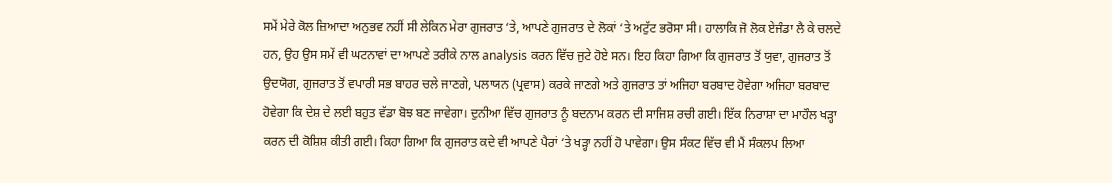ਸਮੇਂ ਮੇਰੇ ਕੋਲ ਜ਼ਿਆਦਾ ਅਨੁਭਵ ਨਹੀਂ ਸੀ ਲੇਕਿਨ ਮੇਰਾ ਗੁਜਰਾਤ ‘ਤੇ, ਆਪਣੇ ਗੁਜਰਾਤ ਦੇ ਲੋਕਾਂ ‘ਤੇ ਅਟੁੱਟ ਭਰੋਸਾ ਸੀ। ਹਾਲਾਕਿ ਜੋ ਲੋਕ ਏਜੰਡਾ ਲੈ ਕੇ ਚਲਦੇ ਹਨ, ਉਹ ਉਸ ਸਮੇਂ ਵੀ ਘਟਨਾਵਾਂ ਦਾ ਆਪਣੇ ਤਰੀਕੇ ਨਾਲ analysis ਕਰਨ ਵਿੱਚ ਜੁਟੇ ਹੋਏ ਸਨ। ਇਹ ਕਿਹਾ ਗਿਆ ਕਿ ਗੁਜਰਾਤ ਤੋਂ ਯੁਵਾ, ਗੁਜਰਾਤ ਤੋਂ ਉਦਯੋਗ, ਗੁਜਰਾਤ ਤੋਂ ਵਪਾਰੀ ਸਭ ਬਾਹਰ ਚਲੇ ਜਾਣਗੇ, ਪਲਾਯਨ (ਪ੍ਰਵਾਸ) ਕਰਕੇ ਜਾਣਗੇ ਅਤੇ ਗੁਜਰਾਤ ਤਾਂ ਅਜਿਹਾ ਬਰਬਾਦ ਹੋਵੇਗਾ ਅਜਿਹਾ ਬਰਬਾਦ ਹੋਵੇਗਾ ਕਿ ਦੇਸ਼ ਦੇ ਲਈ ਬਹੁਤ ਵੱਡਾ ਬੋਝ ਬਣ ਜਾਵੇਗਾ। ਦੁਨੀਆ ਵਿੱਚ ਗੁਜਰਾਤ ਨੂੰ ਬਦਨਾਮ ਕਰਨ ਦੀ ਸਾਜਿਸ਼ ਰਚੀ ਗਈ। ਇੱਕ ਨਿਰਾਸ਼ਾ ਦਾ ਮਾਹੌਲ ਖੜ੍ਹਾ ਕਰਨ ਦੀ ਕੋਸ਼ਿਸ਼ ਕੀਤੀ ਗਈ। ਕਿਹਾ ਗਿਆ ਕਿ ਗੁਜਰਾਤ ਕਦੇ ਵੀ ਆਪਣੇ ਪੈਰਾਂ ‘ਤੇ ਖੜ੍ਹਾ ਨਹੀਂ ਹੋ ਪਾਵੇਗਾ। ਉਸ ਸੰਕਟ ਵਿੱਚ ਵੀ ਮੈਂ ਸੰਕਲਪ ਲਿਆ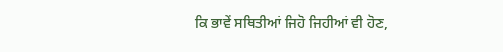ਕਿ ਭਾਵੇਂ ਸਥਿਤੀਆਂ ਜਿਹੋ ਜਿਹੀਆਂ ਵੀ ਹੋਣ,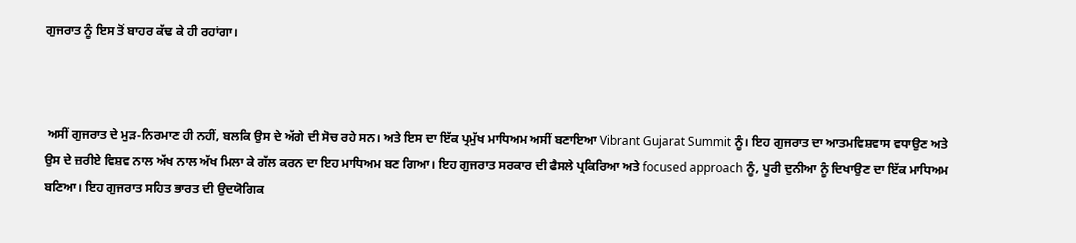ਗੁਜਰਾਤ ਨੂੰ ਇਸ ਤੋਂ ਬਾਹਰ ਕੱਢ ਕੇ ਹੀ ਰਹਾਂਗਾ।



 ਅਸੀਂ ਗੁਜਰਾਤ ਦੇ ਮੁੜ-ਨਿਰਮਾਣ ਹੀ ਨਹੀਂ, ਬਲਕਿ ਉਸ ਦੇ ਅੱਗੇ ਦੀ ਸੋਚ ਰਹੇ ਸਨ। ਅਤੇ ਇਸ ਦਾ ਇੱਕ ਪ੍ਰਮੁੱਖ ਮਾਧਿਅਮ ਅਸੀਂ ਬਣਾਇਆ Vibrant Gujarat Summit ਨੂੰ। ਇਹ ਗੁਜਰਾਤ ਦਾ ਆਤਮਵਿਸ਼ਵਾਸ ਵਧਾਉਣ ਅਤੇ ਉਸ ਦੇ ਜ਼ਰੀਏ ਵਿਸ਼ਵ ਨਾਲ ਅੱਖ ਨਾਲ ਅੱਖ ਮਿਲਾ ਕੇ ਗੱਲ ਕਰਨ ਦਾ ਇਹ ਮਾਧਿਅਮ ਬਣ ਗਿਆ। ਇਹ ਗੁਜਰਾਤ ਸਰਕਾਰ ਦੀ ਫੈਸਲੇ ਪ੍ਰਕਿਰਿਆ ਅਤੇ focused approach ਨੂੰ, ਪੂਰੀ ਦੁਨੀਆ ਨੂੰ ਦਿਖਾਉਣ ਦਾ ਇੱਕ ਮਾਧਿਅਮ ਬਣਿਆ। ਇਹ ਗੁਜਰਾਤ ਸਹਿਤ ਭਾਰਤ ਦੀ ਉਦਯੋਗਿਕ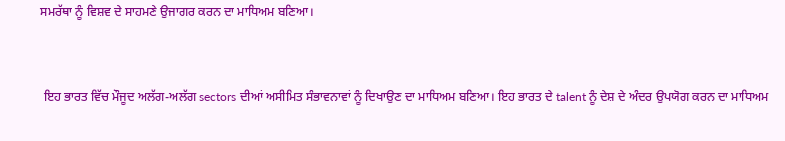ਸਮਰੱਥਾ ਨੂੰ ਵਿਸ਼ਵ ਦੇ ਸਾਹਮਣੇ ਉਜਾਗਰ ਕਰਨ ਦਾ ਮਾਧਿਅਮ ਬਣਿਆ।



 ਇਹ ਭਾਰਤ ਵਿੱਚ ਮੌਜੂਦ ਅਲੱਗ-ਅਲੱਗ sectors ਦੀਆਂ ਅਸੀਮਿਤ ਸੰਭਾਵਨਾਵਾਂ ਨੂੰ ਦਿਖਾਉਣ ਦਾ ਮਾਧਿਅਮ ਬਣਿਆ। ਇਹ ਭਾਰਤ ਦੇ talent ਨੂੰ ਦੇਸ਼ ਦੇ ਅੰਦਰ ਉਪਯੋਗ ਕਰਨ ਦਾ ਮਾਧਿਅਮ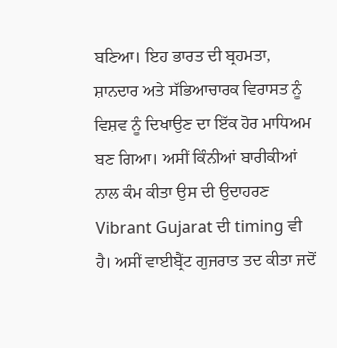ਬਣਿਆ। ਇਹ ਭਾਰਤ ਦੀ ਬ੍ਰਹਮਤਾ, ਸ਼ਾਨਦਾਰ ਅਤੇ ਸੱਭਿਆਚਾਰਕ ਵਿਰਾਸਤ ਨੂੰ ਵਿਸ਼ਵ ਨੂੰ ਦਿਖਾਉਣ ਦਾ ਇੱਕ ਹੋਰ ਮਾਧਿਅਮ ਬਣ ਗਿਆ। ਅਸੀਂ ਕਿੰਨੀਆਂ ਬਾਰੀਕੀਆਂ ਨਾਲ ਕੰਮ ਕੀਤਾ ਉਸ ਦੀ ਉਦਾਹਰਣ Vibrant Gujarat ਦੀ timing ਵੀ ਹੈ। ਅਸੀਂ ਵਾਈਬ੍ਰੈਂਟ ਗੁਜਰਾਤ ਤਦ ਕੀਤਾ ਜਦੋਂ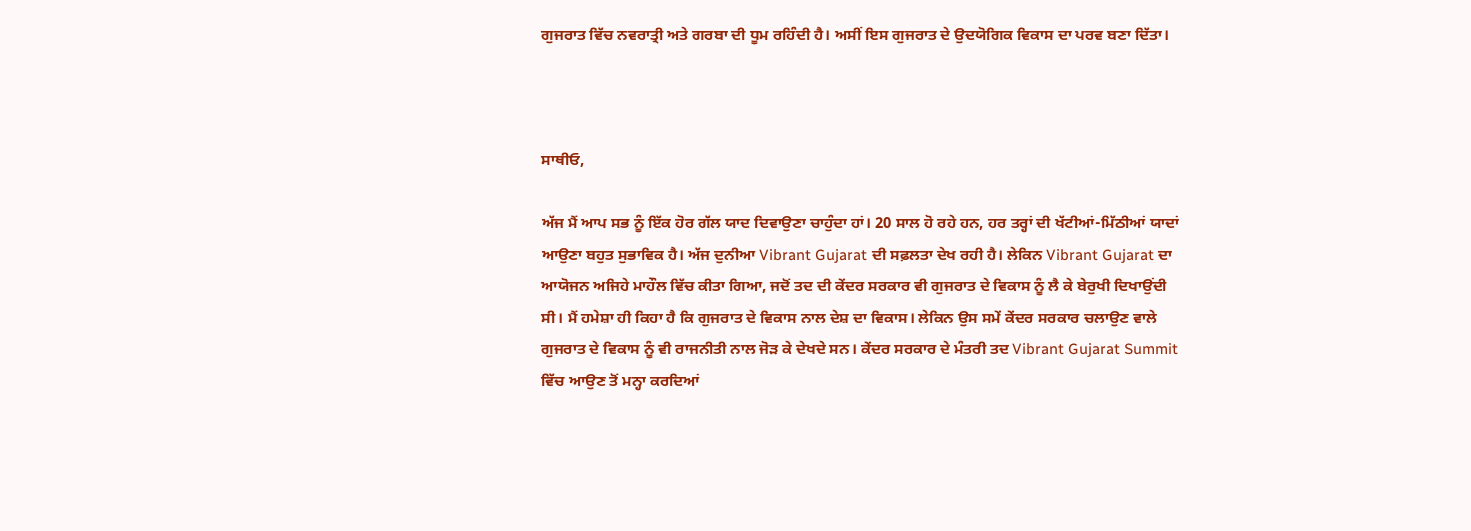ਗੁਜਰਾਤ ਵਿੱਚ ਨਵਰਾਤ੍ਰੀ ਅਤੇ ਗਰਬਾ ਦੀ ਧੂਮ ਰਹਿੰਦੀ ਹੈ। ਅਸੀਂ ਇਸ ਗੁਜਰਾਤ ਦੇ ਉਦਯੋਗਿਕ ਵਿਕਾਸ ਦਾ ਪਰਵ ਬਣਾ ਦਿੱਤਾ।



ਸਾਥੀਓ,

ਅੱਜ ਮੈਂ ਆਪ ਸਭ ਨੂੰ ਇੱਕ ਹੋਰ ਗੱਲ ਯਾਦ ਦਿਵਾਉਣਾ ਚਾਹੁੰਦਾ ਹਾਂ। 20 ਸਾਲ ਹੋ ਰਹੇ ਹਨ, ਹਰ ਤਰ੍ਹਾਂ ਦੀ ਖੱਟੀਆਂ-ਮਿੱਠੀਆਂ ਯਾਦਾਂ ਆਉਣਾ ਬਹੁਤ ਸੁਭਾਵਿਕ ਹੈ। ਅੱਜ ਦੁਨੀਆ Vibrant Gujarat ਦੀ ਸਫ਼ਲਤਾ ਦੇਖ ਰਹੀ ਹੈ। ਲੇਕਿਨ Vibrant Gujarat ਦਾ ਆਯੋਜਨ ਅਜਿਹੇ ਮਾਹੌਲ ਵਿੱਚ ਕੀਤਾ ਗਿਆ, ਜਦੋਂ ਤਦ ਦੀ ਕੇਂਦਰ ਸਰਕਾਰ ਵੀ ਗੁਜਰਾਤ ਦੇ ਵਿਕਾਸ ਨੂੰ ਲੈ ਕੇ ਬੇਰੁਖੀ ਦਿਖਾਉਂਦੀ ਸੀ। ਮੈਂ ਹਮੇਸ਼ਾ ਹੀ ਕਿਹਾ ਹੈ ਕਿ ਗੁਜਰਾਤ ਦੇ ਵਿਕਾਸ ਨਾਲ ਦੇਸ਼ ਦਾ ਵਿਕਾਸ। ਲੇਕਿਨ ਉਸ ਸਮੇਂ ਕੇਂਦਰ ਸਰਕਾਰ ਚਲਾਉਣ ਵਾਲੇ ਗੁਜਰਾਤ ਦੇ ਵਿਕਾਸ ਨੂੰ ਵੀ ਰਾਜਨੀਤੀ ਨਾਲ ਜੋੜ ਕੇ ਦੇਖਦੇ ਸਨ। ਕੇਂਦਰ ਸਰਕਾਰ ਦੇ ਮੰਤਰੀ ਤਦ Vibrant Gujarat Summit ਵਿੱਚ ਆਉਣ ਤੋਂ ਮਨ੍ਹਾ ਕਰਦਿਆਂ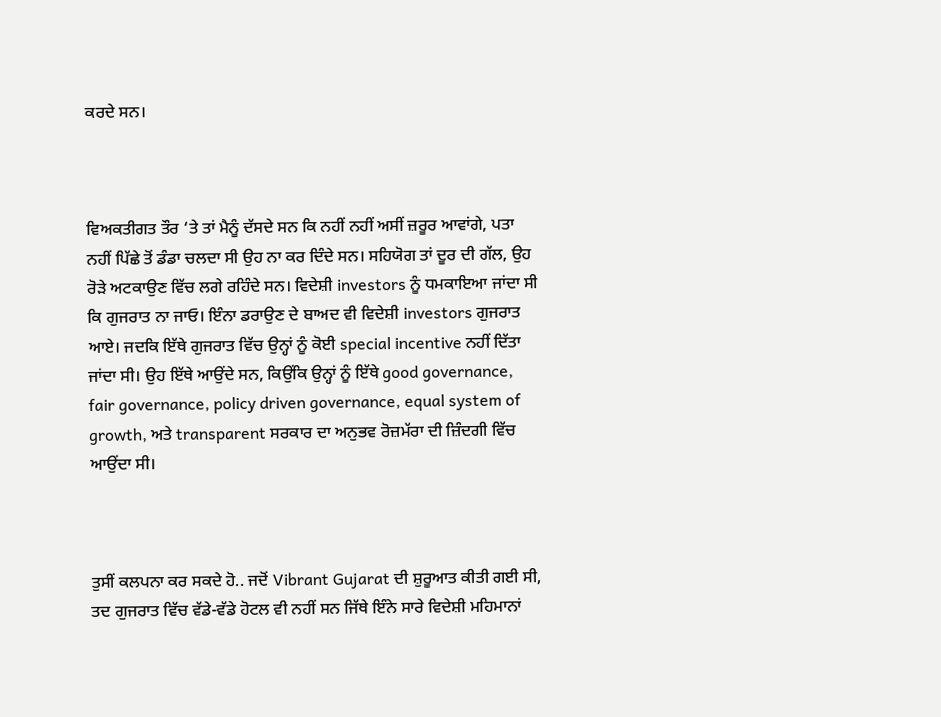ਕਰਦੇ ਸਨ।



ਵਿਅਕਤੀਗਤ ਤੌਰ ‘ਤੇ ਤਾਂ ਮੈਨੂੰ ਦੱਸਦੇ ਸਨ ਕਿ ਨਹੀਂ ਨਹੀਂ ਅਸੀਂ ਜ਼ਰੂਰ ਆਵਾਂਗੇ, ਪਤਾ ਨਹੀਂ ਪਿੱਛੇ ਤੋਂ ਡੰਡਾ ਚਲਦਾ ਸੀ ਉਹ ਨਾ ਕਰ ਦਿੰਦੇ ਸਨ। ਸਹਿਯੋਗ ਤਾਂ ਦੂਰ ਦੀ ਗੱਲ, ਉਹ ਰੋੜੇ ਅਟਕਾਉਣ ਵਿੱਚ ਲਗੇ ਰਹਿੰਦੇ ਸਨ। ਵਿਦੇਸ਼ੀ investors ਨੂੰ ਧਮਕਾਇਆ ਜਾਂਦਾ ਸੀ ਕਿ ਗੁਜਰਾਤ ਨਾ ਜਾਓ। ਇੰਨਾ ਡਰਾਉਣ ਦੇ ਬਾਅਦ ਵੀ ਵਿਦੇਸ਼ੀ investors ਗੁਜਰਾਤ ਆਏ। ਜਦਕਿ ਇੱਥੇ ਗੁਜਰਾਤ ਵਿੱਚ ਉਨ੍ਹਾਂ ਨੂੰ ਕੋਈ special incentive ਨਹੀਂ ਦਿੱਤਾ ਜਾਂਦਾ ਸੀ। ਉਹ ਇੱਥੇ ਆਉਂਦੇ ਸਨ, ਕਿਉਂਕਿ ਉਨ੍ਹਾਂ ਨੂੰ ਇੱਥੇ good governance, fair governance, policy driven governance, equal system of growth, ਅਤੇ transparent ਸਰਕਾਰ ਦਾ ਅਨੁਭਵ ਰੋਜ਼ਮੱਰਾ ਦੀ ਜ਼ਿੰਦਗੀ ਵਿੱਚ ਆਉਂਦਾ ਸੀ।



ਤੁਸੀਂ ਕਲਪਨਾ ਕਰ ਸਕਦੇ ਹੋ.. ਜਦੋਂ Vibrant Gujarat ਦੀ ਸ਼ੁਰੂਆਤ ਕੀਤੀ ਗਈ ਸੀ, ਤਦ ਗੁਜਰਾਤ ਵਿੱਚ ਵੱਡੇ-ਵੱਡੇ ਹੋਟਲ ਵੀ ਨਹੀਂ ਸਨ ਜਿੱਥੇ ਇੰਨੇ ਸਾਰੇ ਵਿਦੇਸ਼ੀ ਮਹਿਮਾਨਾਂ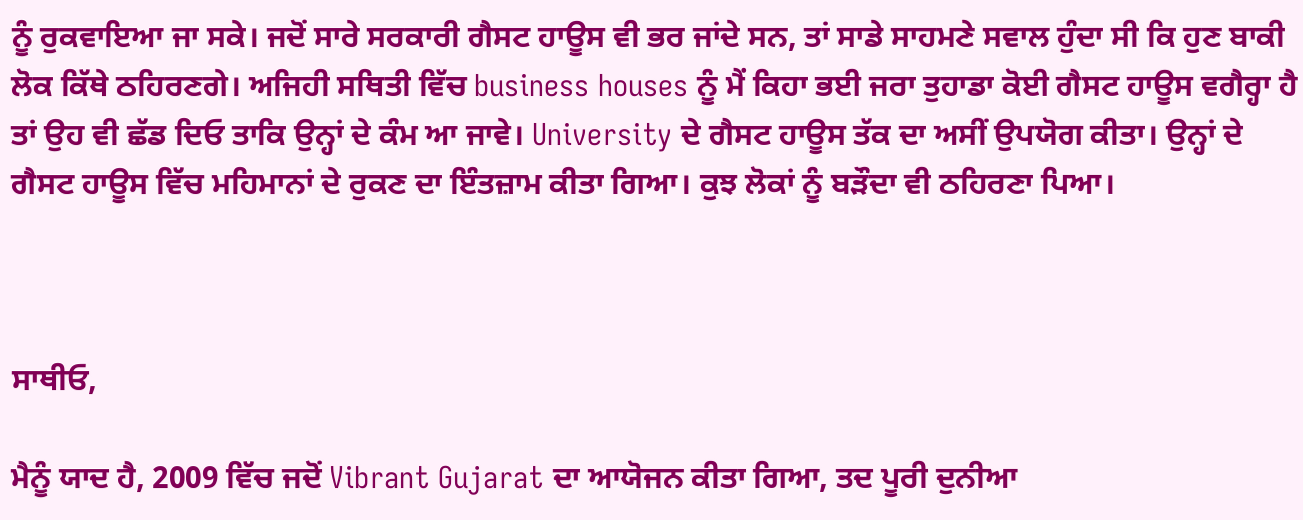ਨੂੰ ਰੁਕਵਾਇਆ ਜਾ ਸਕੇ। ਜਦੋਂ ਸਾਰੇ ਸਰਕਾਰੀ ਗੈਸਟ ਹਾਊਸ ਵੀ ਭਰ ਜਾਂਦੇ ਸਨ, ਤਾਂ ਸਾਡੇ ਸਾਹਮਣੇ ਸਵਾਲ ਹੁੰਦਾ ਸੀ ਕਿ ਹੁਣ ਬਾਕੀ ਲੋਕ ਕਿੱਥੇ ਠਹਿਰਣਗੇ। ਅਜਿਹੀ ਸਥਿਤੀ ਵਿੱਚ business houses ਨੂੰ ਮੈਂ ਕਿਹਾ ਭਈ ਜਰਾ ਤੁਹਾਡਾ ਕੋਈ ਗੈਸਟ ਹਾਊਸ ਵਗੈਰ੍ਹਾ ਹੈ ਤਾਂ ਉਹ ਵੀ ਛੱਡ ਦਿਓ ਤਾਕਿ ਉਨ੍ਹਾਂ ਦੇ ਕੰਮ ਆ ਜਾਵੇ। University ਦੇ ਗੈਸਟ ਹਾਊਸ ਤੱਕ ਦਾ ਅਸੀਂ ਉਪਯੋਗ ਕੀਤਾ। ਉਨ੍ਹਾਂ ਦੇ ਗੈਸਟ ਹਾਊਸ ਵਿੱਚ ਮਹਿਮਾਨਾਂ ਦੇ ਰੁਕਣ ਦਾ ਇੰਤਜ਼ਾਮ ਕੀਤਾ ਗਿਆ। ਕੁਝ ਲੋਕਾਂ ਨੂੰ ਬੜੌਦਾ ਵੀ ਠਹਿਰਣਾ ਪਿਆ।



ਸਾਥੀਓ,

ਮੈਨੂੰ ਯਾਦ ਹੈ, 2009 ਵਿੱਚ ਜਦੋਂ Vibrant Gujarat ਦਾ ਆਯੋਜਨ ਕੀਤਾ ਗਿਆ, ਤਦ ਪੂਰੀ ਦੁਨੀਆ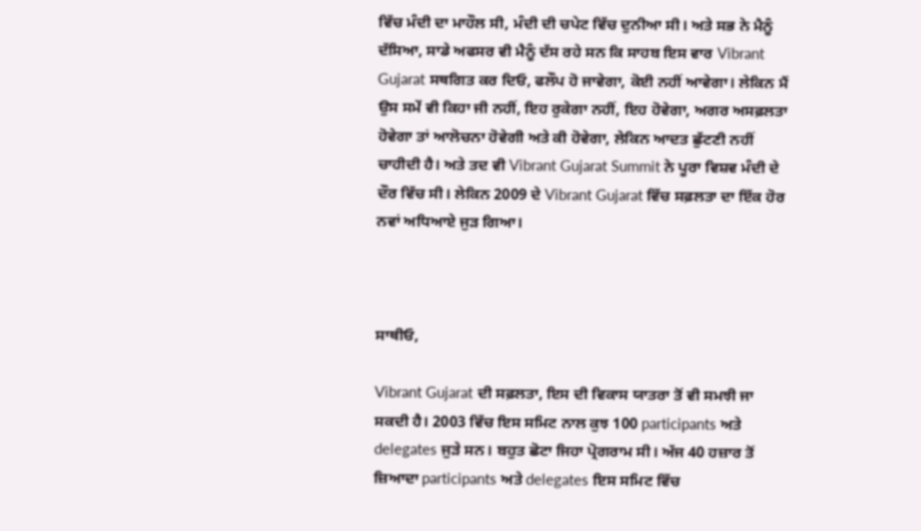ਵਿੱਚ ਮੰਦੀ ਦਾ ਮਾਹੌਲ ਸੀ, ਮੰਦੀ ਦੀ ਚਪੇਟ ਵਿੱਚ ਦੁਨੀਆ ਸੀ। ਅਤੇ ਸਭ ਨੇ ਮੈਨੂੰ ਦੱਸਿਆ, ਸਾਡੇ ਅਫਸਰ ਵੀ ਮੈਨੂੰ ਦੱਸ ਰਹੇ ਸਨ ਕਿ ਸਾਹਬ ਇਸ ਵਾਰ Vibrant Gujarat ਸਥਗਿਤ ਕਰ ਦਿਓ, ਫਲੌਪ ਹੋ ਜਾਵੇਗਾ, ਕੋਈ ਨਹੀਂ ਆਵੇਗਾ। ਲੇਕਿਨ ਮੈਂ ਉਸ ਸਮੇਂ ਵੀ ਕਿਹਾ ਜੀ ਨਹੀਂ, ਇਹ ਰੁਕੇਗਾ ਨਹੀਂ, ਇਹ ਹੋਵੇਗਾ, ਅਗਰ ਅਸਫ਼ਲਤਾ ਹੋਵੇਗਾ ਤਾਂ ਆਲੋਚਨਾ ਹੋਵੇਗੀ ਅਤੇ ਕੀ ਹੋਵੇਗਾ, ਲੇਕਿਨ ਆਦਤ ਛੁੱਟਣੀ ਨਹੀਂ ਚਾਹੀਦੀ ਹੈ। ਅਤੇ ਤਦ ਵੀ Vibrant Gujarat Summit ਨੇ ਪੂਰਾ ਵਿਸ਼ਵ ਮੰਦੀ ਦੇ ਦੌਰ ਵਿੱਚ ਸੀ। ਲੇਕਿਨ 2009 ਦੇ Vibrant Gujarat ਵਿੱਚ ਸਫ਼ਲਤਾ ਦਾ ਇੱਕ ਹੋਰ ਨਵਾਂ ਅਧਿਆਏ ਜੁੜ ਗਿਆ।



ਸਾਥੀਓ,

Vibrant Gujarat ਦੀ ਸਫ਼ਲਤਾ, ਇਸ ਦੀ ਵਿਕਾਸ ਯਾਤਰਾ ਤੋਂ ਵੀ ਸਮਝੀ ਜਾ ਸਕਦੀ ਹੈ। 2003 ਵਿੱਚ ਇਸ ਸਮਿਟ ਨਾਲ ਕੁਝ 100 participants ਅਤੇ delegates ਜੁੜੇ ਸਨ। ਬਹੁਤ ਛੋਟਾ ਜਿਹਾ ਪ੍ਰੋਗਰਾਮ ਸੀ। ਅੱਜ 40 ਹਜ਼ਾਰ ਤੋਂ ਜ਼ਿਆਦਾ participants ਅਤੇ delegates ਇਸ ਸਮਿਟ ਵਿੱਚ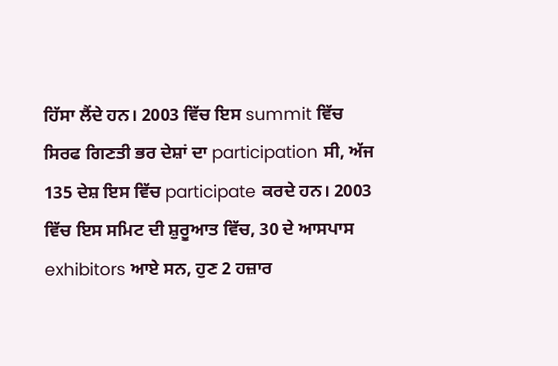ਹਿੱਸਾ ਲੈਂਦੇ ਹਨ। 2003 ਵਿੱਚ ਇਸ summit ਵਿੱਚ ਸਿਰਫ ਗਿਣਤੀ ਭਰ ਦੇਸ਼ਾਂ ਦਾ participation ਸੀ, ਅੱਜ 135 ਦੇਸ਼ ਇਸ ਵਿੱਚ participate ਕਰਦੇ ਹਨ। 2003 ਵਿੱਚ ਇਸ ਸਮਿਟ ਦੀ ਸ਼ੁਰੂਆਤ ਵਿੱਚ, 30 ਦੇ ਆਸਪਾਸ exhibitors ਆਏ ਸਨ, ਹੁਣ 2 ਹਜ਼ਾਰ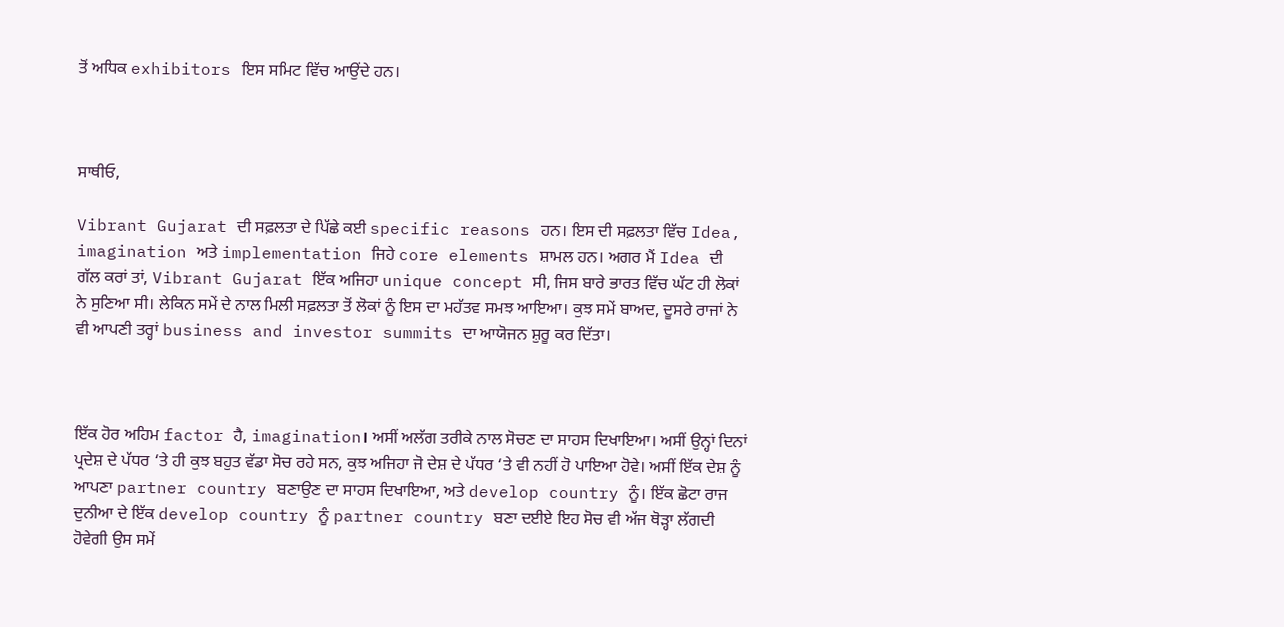ਤੋਂ ਅਧਿਕ exhibitors ਇਸ ਸਮਿਟ ਵਿੱਚ ਆਉਂਦੇ ਹਨ।



ਸਾਥੀਓ,

Vibrant Gujarat ਦੀ ਸਫ਼ਲਤਾ ਦੇ ਪਿੱਛੇ ਕਈ specific reasons ਹਨ। ਇਸ ਦੀ ਸਫ਼ਲਤਾ ਵਿੱਚ Idea, imagination ਅਤੇ implementation ਜਿਹੇ core elements ਸ਼ਾਮਲ ਹਨ। ਅਗਰ ਮੈਂ Idea ਦੀ ਗੱਲ ਕਰਾਂ ਤਾਂ, Vibrant Gujarat ਇੱਕ ਅਜਿਹਾ unique concept ਸੀ, ਜਿਸ ਬਾਰੇ ਭਾਰਤ ਵਿੱਚ ਘੱਟ ਹੀ ਲੋਕਾਂ ਨੇ ਸੁਣਿਆ ਸੀ। ਲੇਕਿਨ ਸਮੇਂ ਦੇ ਨਾਲ ਮਿਲੀ ਸਫ਼ਲਤਾ ਤੋਂ ਲੋਕਾਂ ਨੂੰ ਇਸ ਦਾ ਮਹੱਤਵ ਸਮਝ ਆਇਆ। ਕੁਝ ਸਮੇਂ ਬਾਅਦ, ਦੂਸਰੇ ਰਾਜਾਂ ਨੇ ਵੀ ਆਪਣੀ ਤਰ੍ਹਾਂ business and investor summits ਦਾ ਆਯੋਜਨ ਸ਼ੁਰੂ ਕਰ ਦਿੱਤਾ।



ਇੱਕ ਹੋਰ ਅਹਿਮ factor ਹੈ, imagination। ਅਸੀਂ ਅਲੱਗ ਤਰੀਕੇ ਨਾਲ ਸੋਚਣ ਦਾ ਸਾਹਸ ਦਿਖਾਇਆ। ਅਸੀਂ ਉਨ੍ਹਾਂ ਦਿਨਾਂ ਪ੍ਰਦੇਸ਼ ਦੇ ਪੱਧਰ ‘ਤੇ ਹੀ ਕੁਝ ਬਹੁਤ ਵੱਡਾ ਸੋਚ ਰਹੇ ਸਨ, ਕੁਝ ਅਜਿਹਾ ਜੋ ਦੇਸ਼ ਦੇ ਪੱਧਰ ‘ਤੇ ਵੀ ਨਹੀਂ ਹੋ ਪਾਇਆ ਹੋਵੇ। ਅਸੀਂ ਇੱਕ ਦੇਸ਼ ਨੂੰ ਆਪਣਾ partner country ਬਣਾਉਣ ਦਾ ਸਾਹਸ ਦਿਖਾਇਆ, ਅਤੇ develop country ਨੂੰ। ਇੱਕ ਛੋਟਾ ਰਾਜ ਦੁਨੀਆ ਦੇ ਇੱਕ develop country ਨੂੰ partner country ਬਣਾ ਦਈਏ ਇਹ ਸੋਚ ਵੀ ਅੱਜ ਥੋੜ੍ਹਾ ਲੱਗਦੀ ਹੋਵੇਗੀ ਉਸ ਸਮੇਂ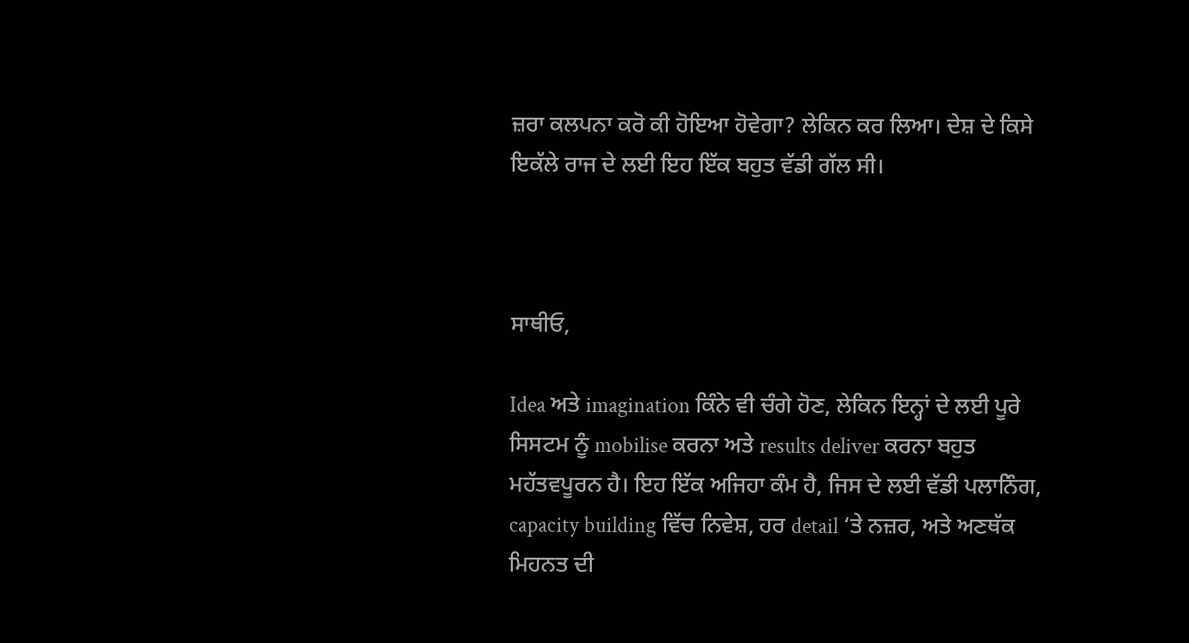ਜ਼ਰਾ ਕਲਪਨਾ ਕਰੋ ਕੀ ਹੋਇਆ ਹੋਵੇਗਾ? ਲੇਕਿਨ ਕਰ ਲਿਆ। ਦੇਸ਼ ਦੇ ਕਿਸੇ ਇਕੱਲੇ ਰਾਜ ਦੇ ਲਈ ਇਹ ਇੱਕ ਬਹੁਤ ਵੱਡੀ ਗੱਲ ਸੀ।



ਸਾਥੀਓ,

Idea ਅਤੇ imagination ਕਿੰਨੇ ਵੀ ਚੰਗੇ ਹੋਣ, ਲੇਕਿਨ ਇਨ੍ਹਾਂ ਦੇ ਲਈ ਪੂਰੇ ਸਿਸਟਮ ਨੂੰ mobilise ਕਰਨਾ ਅਤੇ results deliver ਕਰਨਾ ਬਹੁਤ ਮਹੱਤਵਪੂਰਨ ਹੈ। ਇਹ ਇੱਕ ਅਜਿਹਾ ਕੰਮ ਹੈ, ਜਿਸ ਦੇ ਲਈ ਵੱਡੀ ਪਲਾਨਿੰਗ, capacity building ਵਿੱਚ ਨਿਵੇਸ਼, ਹਰ detail ‘ਤੇ ਨਜ਼ਰ, ਅਤੇ ਅਣਥੱਕ ਮਿਹਨਤ ਦੀ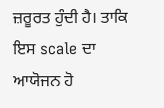ਜ਼ਰੂਰਤ ਹੁੰਦੀ ਹੈ। ਤਾਕਿ ਇਸ scale ਦਾ ਆਯੋਜਨ ਹੋ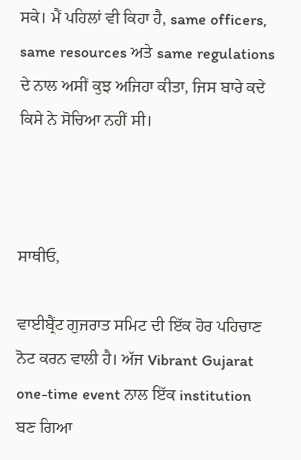ਸਕੇ। ਮੈਂ ਪਹਿਲਾਂ ਵੀ ਕਿਹਾ ਹੈ, same officers, same resources ਅਤੇ same regulations ਦੇ ਨਾਲ ਅਸੀਂ ਕੁਝ ਅਜਿਹਾ ਕੀਤਾ, ਜਿਸ ਬਾਰੇ ਕਦੇ ਕਿਸੇ ਨੇ ਸੋਚਿਆ ਨਹੀਂ ਸੀ।



ਸਾਥੀਓ,

ਵਾਈਬ੍ਰੈਂਟ ਗੁਜਰਾਤ ਸਮਿਟ ਦੀ ਇੱਕ ਹੋਰ ਪਹਿਚਾਣ ਨੋਟ ਕਰਨ ਵਾਲੀ ਹੈ। ਅੱਜ Vibrant Gujarat one-time event ਨਾਲ ਇੱਕ institution ਬਣ ਗਿਆ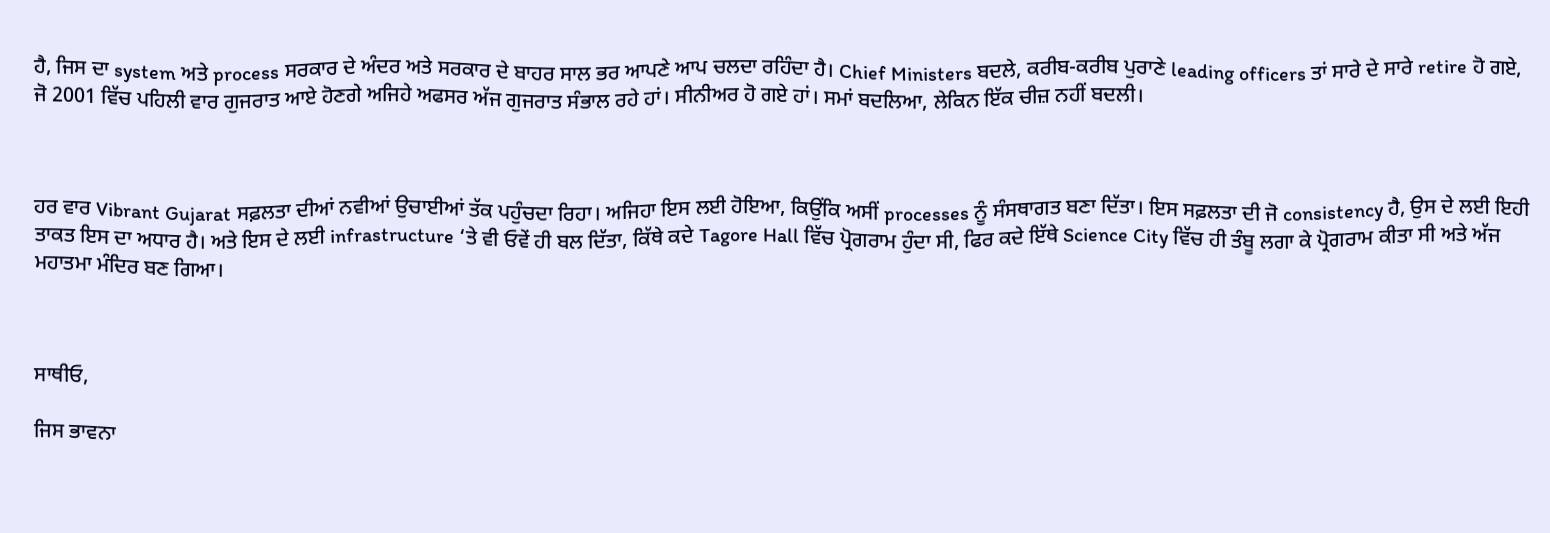ਹੈ, ਜਿਸ ਦਾ system ਅਤੇ process ਸਰਕਾਰ ਦੇ ਅੰਦਰ ਅਤੇ ਸਰਕਾਰ ਦੇ ਬਾਹਰ ਸਾਲ ਭਰ ਆਪਣੇ ਆਪ ਚਲਦਾ ਰਹਿੰਦਾ ਹੈ। Chief Ministers ਬਦਲੇ, ਕਰੀਬ-ਕਰੀਬ ਪੁਰਾਣੇ leading officers ਤਾਂ ਸਾਰੇ ਦੇ ਸਾਰੇ retire ਹੋ ਗਏ, ਜੋ 2001 ਵਿੱਚ ਪਹਿਲੀ ਵਾਰ ਗੁਜਰਾਤ ਆਏ ਹੋਣਗੇ ਅਜਿਹੇ ਅਫਸਰ ਅੱਜ ਗੁਜਰਾਤ ਸੰਭਾਲ ਰਹੇ ਹਾਂ। ਸੀਨੀਅਰ ਹੋ ਗਏ ਹਾਂ। ਸਮਾਂ ਬਦਲਿਆ, ਲੇਕਿਨ ਇੱਕ ਚੀਜ਼ ਨਹੀਂ ਬਦਲੀ।



ਹਰ ਵਾਰ Vibrant Gujarat ਸਫ਼ਲਤਾ ਦੀਆਂ ਨਵੀਆਂ ਉਚਾਈਆਂ ਤੱਕ ਪਹੁੰਚਦਾ ਰਿਹਾ। ਅਜਿਹਾ ਇਸ ਲਈ ਹੋਇਆ, ਕਿਉਂਕਿ ਅਸੀਂ processes ਨੂੰ ਸੰਸਥਾਗਤ ਬਣਾ ਦਿੱਤਾ। ਇਸ ਸਫ਼ਲਤਾ ਦੀ ਜੋ consistency ਹੈ, ਉਸ ਦੇ ਲਈ ਇਹੀ ਤਾਕਤ ਇਸ ਦਾ ਅਧਾਰ ਹੈ। ਅਤੇ ਇਸ ਦੇ ਲਈ infrastructure ‘ਤੇ ਵੀ ਓਵੇਂ ਹੀ ਬਲ ਦਿੱਤਾ, ਕਿੱਥੇ ਕਦੇ Tagore Hall ਵਿੱਚ ਪ੍ਰੋਗਰਾਮ ਹੁੰਦਾ ਸੀ, ਫਿਰ ਕਦੇ ਇੱਥੇ Science City ਵਿੱਚ ਹੀ ਤੰਬੂ ਲਗਾ ਕੇ ਪ੍ਰੋਗਰਾਮ ਕੀਤਾ ਸੀ ਅਤੇ ਅੱਜ ਮਹਾਤਮਾ ਮੰਦਿਰ ਬਣ ਗਿਆ।



ਸਾਥੀਓ,

ਜਿਸ ਭਾਵਨਾ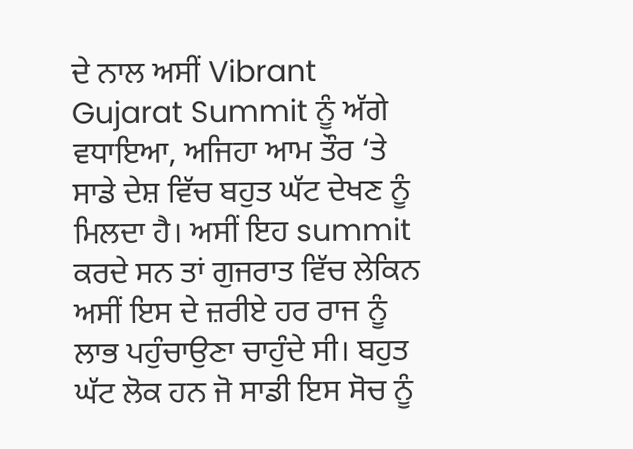ਦੇ ਨਾਲ ਅਸੀਂ Vibrant Gujarat Summit ਨੂੰ ਅੱਗੇ ਵਧਾਇਆ, ਅਜਿਹਾ ਆਮ ਤੌਰ ‘ਤੇ ਸਾਡੇ ਦੇਸ਼ ਵਿੱਚ ਬਹੁਤ ਘੱਟ ਦੇਖਣ ਨੂੰ ਮਿਲਦਾ ਹੈ। ਅਸੀਂ ਇਹ summit ਕਰਦੇ ਸਨ ਤਾਂ ਗੁਜਰਾਤ ਵਿੱਚ ਲੇਕਿਨ ਅਸੀਂ ਇਸ ਦੇ ਜ਼ਰੀਏ ਹਰ ਰਾਜ ਨੂੰ ਲਾਭ ਪਹੁੰਚਾਉਣਾ ਚਾਹੁੰਦੇ ਸੀ। ਬਹੁਤ ਘੱਟ ਲੋਕ ਹਨ ਜੋ ਸਾਡੀ ਇਸ ਸੋਚ ਨੂੰ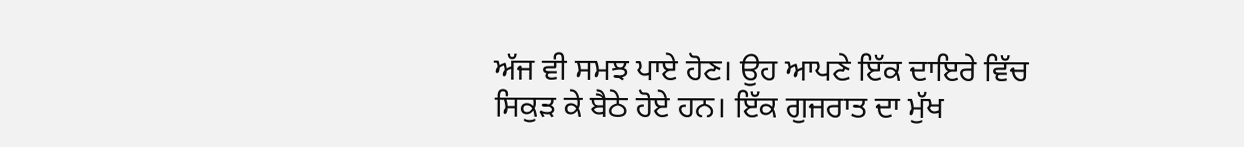ਅੱਜ ਵੀ ਸਮਝ ਪਾਏ ਹੋਣ। ਉਹ ਆਪਣੇ ਇੱਕ ਦਾਇਰੇ ਵਿੱਚ ਸਿਕੁੜ ਕੇ ਬੈਠੇ ਹੋਏ ਹਨ। ਇੱਕ ਗੁਜਰਾਤ ਦਾ ਮੁੱਖ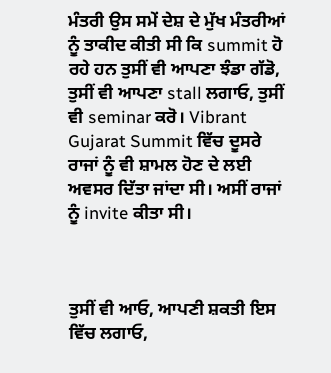ਮੰਤਰੀ ਉਸ ਸਮੇਂ ਦੇਸ਼ ਦੇ ਮੁੱਖ ਮੰਤਰੀਆਂ ਨੂੰ ਤਾਕੀਦ ਕੀਤੀ ਸੀ ਕਿ summit ਹੋ ਰਹੇ ਹਨ ਤੁਸੀਂ ਵੀ ਆਪਣਾ ਝੰਡਾ ਗੱਡੋ, ਤੁਸੀਂ ਵੀ ਆਪਣਾ stall ਲਗਾਓ, ਤੁਸੀਂ ਵੀ seminar ਕਰੋ। Vibrant Gujarat Summit ਵਿੱਚ ਦੂਸਰੇ ਰਾਜਾਂ ਨੂੰ ਵੀ ਸ਼ਾਮਲ ਹੋਣ ਦੇ ਲਈ ਅਵਸਰ ਦਿੱਤਾ ਜਾਂਦਾ ਸੀ। ਅਸੀਂ ਰਾਜਾਂ ਨੂੰ invite ਕੀਤਾ ਸੀ।



ਤੁਸੀਂ ਵੀ ਆਓ, ਆਪਣੀ ਸ਼ਕਤੀ ਇਸ ਵਿੱਚ ਲਗਾਓ,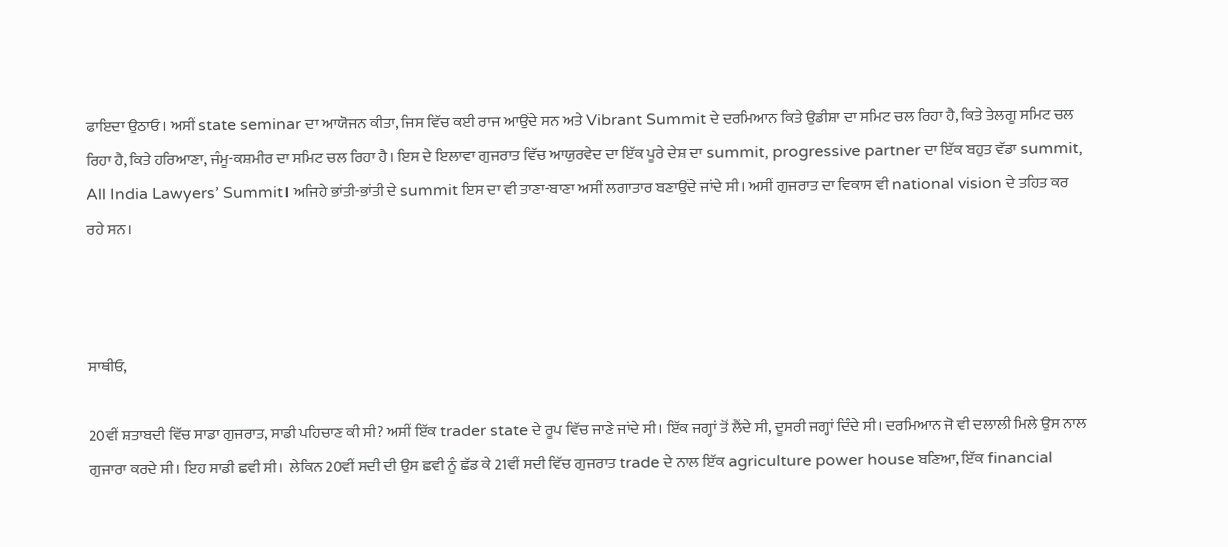ਫਾਇਦਾ ਉਠਾਓ। ਅਸੀਂ state seminar ਦਾ ਆਯੋਜਨ ਕੀਤਾ, ਜਿਸ ਵਿੱਚ ਕਈ ਰਾਜ ਆਉਂਦੇ ਸਨ ਅਤੇ Vibrant Summit ਦੇ ਦਰਮਿਆਨ ਕਿਤੇ ਉਡੀਸ਼ਾ ਦਾ ਸਮਿਟ ਚਲ ਰਿਹਾ ਹੈ, ਕਿਤੇ ਤੇਲਗੂ ਸਮਿਟ ਚਲ ਰਿਹਾ ਹੈ, ਕਿਤੇ ਹਰਿਆਣਾ, ਜੰਮੂ-ਕਸ਼ਮੀਰ ਦਾ ਸਮਿਟ ਚਲ ਰਿਹਾ ਹੈ। ਇਸ ਦੇ ਇਲਾਵਾ ਗੁਜਰਾਤ ਵਿੱਚ ਆਯੁਰਵੇਦ ਦਾ ਇੱਕ ਪੂਰੇ ਦੇਸ਼ ਦਾ summit, progressive partner ਦਾ ਇੱਕ ਬਹੁਤ ਵੱਡਾ summit, All India Lawyers’ Summit। ਅਜਿਹੇ ਭਾਂਤੀ-ਭਾਂਤੀ ਦੇ summit ਇਸ ਦਾ ਵੀ ਤਾਣਾ-ਬਾਣਾ ਅਸੀਂ ਲਗਾਤਾਰ ਬਣਾਉਂਦੇ ਜਾਂਦੇ ਸੀ। ਅਸੀਂ ਗੁਜਰਾਤ ਦਾ ਵਿਕਾਸ ਵੀ national vision ਦੇ ਤਹਿਤ ਕਰ ਰਹੇ ਸਨ।



ਸਾਥੀਓ,

20ਵੀਂ ਸ਼ਤਾਬਦੀ ਵਿੱਚ ਸਾਡਾ ਗੁਜਰਾਤ, ਸਾਡੀ ਪਹਿਚਾਣ ਕੀ ਸੀ? ਅਸੀਂ ਇੱਕ trader state ਦੇ ਰੂਪ ਵਿੱਚ ਜਾਣੇ ਜਾਂਦੇ ਸੀ। ਇੱਕ ਜਗ੍ਹਾਂ ਤੋਂ ਲੈਂਦੇ ਸੀ, ਦੂਸਰੀ ਜਗ੍ਹਾਂ ਦਿੰਦੇ ਸੀ। ਦਰਮਿਆਨ ਜੋ ਵੀ ਦਲਾਲੀ ਮਿਲੇ ਉਸ ਨਾਲ ਗੁਜਾਰਾ ਕਰਦੇ ਸੀ। ਇਹ ਸਾਡੀ ਛਵੀ ਸੀ।  ਲੇਕਿਨ 20ਵੀਂ ਸਦੀ ਦੀ ਉਸ ਛਵੀ ਨੂੰ ਛੱਡ ਕੇ 21ਵੀਂ ਸਦੀ ਵਿੱਚ ਗੁਜਰਾਤ trade ਦੇ ਨਾਲ ਇੱਕ agriculture power house ਬਣਿਆ, ਇੱਕ financial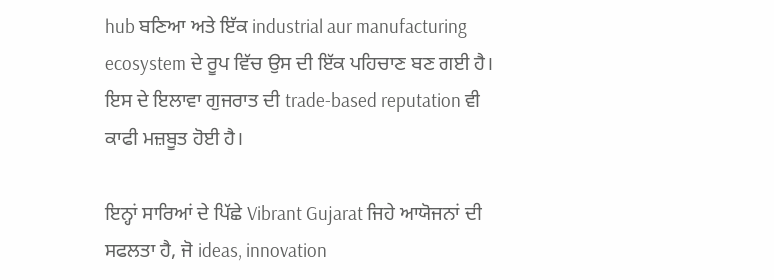hub ਬਣਿਆ ਅਤੇ ਇੱਕ industrial aur manufacturing ecosystem ਦੇ ਰੂਪ ਵਿੱਚ ਉਸ ਦੀ ਇੱਕ ਪਹਿਚਾਣ ਬਣ ਗਈ ਹੈ। ਇਸ ਦੇ ਇਲਾਵਾ ਗੁਜਰਾਤ ਦੀ trade-based reputation ਵੀ ਕਾਫੀ ਮਜ਼ਬੂਤ ਹੋਈ ਹੈ।

ਇਨ੍ਹਾਂ ਸਾਰਿਆਂ ਦੇ ਪਿੱਛੇ Vibrant Gujarat ਜਿਹੇ ਆਯੋਜਨਾਂ ਦੀ ਸਫਲਤਾ ਹੈ, ਜੋ ideas, innovation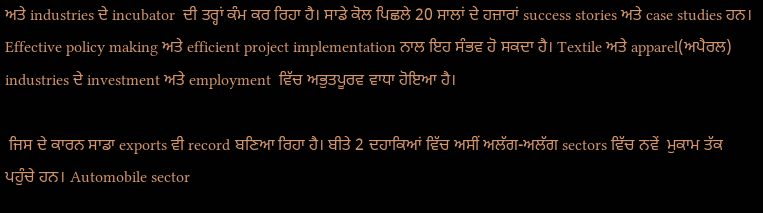ਅਤੇ industries ਦੇ incubator  ਦੀ ਤਰ੍ਹਾਂ ਕੰਮ ਕਰ ਰਿਹਾ ਹੈ। ਸਾਡੇ ਕੋਲ ਪਿਛਲੇ 20 ਸਾਲਾਂ ਦੇ ਹਜ਼ਾਰਾਂ success stories ਅਤੇ case studies ਹਨ। Effective policy making ਅਤੇ efficient project implementation ਨਾਲ ਇਹ ਸੰਭਵ ਹੋ ਸਕਦਾ ਹੈ। Textile ਅਤੇ apparel(ਅਪੈਰਲ) industries ਦੇ investment ਅਤੇ employment  ਵਿੱਚ ਅਭੁਤਪੂਰਵ ਵਾਧਾ ਹੋਇਆ ਹੈ।

 ਜਿਸ ਦੇ ਕਾਰਨ ਸਾਡਾ exports ਵੀ record ਬਣਿਆ ਰਿਹਾ ਹੈ। ਬੀਤੇ 2 ਦਹਾਕਿਆਂ ਵਿੱਚ ਅਸੀਂ ਅਲੱਗ-ਅਲੱਗ sectors ਵਿੱਚ ਨਵੇਂ  ਮੁਕਾਮ ਤੱਕ ਪਹੁੰਚੇ ਹਨ। Automobile sector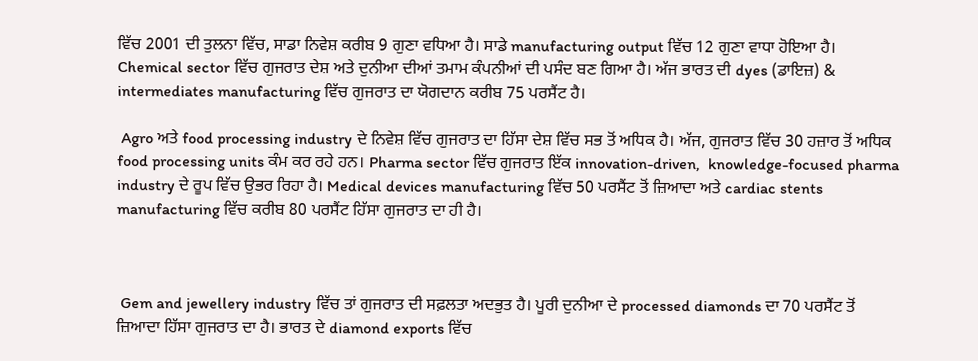ਵਿੱਚ 2001 ਦੀ ਤੁਲਨਾ ਵਿੱਚ, ਸਾਡਾ ਨਿਵੇਸ਼ ਕਰੀਬ 9 ਗੁਣਾ ਵਧਿਆ ਹੈ। ਸਾਡੇ manufacturing output ਵਿੱਚ 12 ਗੁਣਾ ਵਾਧਾ ਹੋਇਆ ਹੈ। Chemical sector ਵਿੱਚ ਗੁਜਰਾਤ ਦੇਸ਼ ਅਤੇ ਦੁਨੀਆ ਦੀਆਂ ਤਮਾਮ ਕੰਪਨੀਆਂ ਦੀ ਪਸੰਦ ਬਣ ਗਿਆ ਹੈ। ਅੱਜ ਭਾਰਤ ਦੀ dyes (ਡਾਇਜ਼) & intermediates manufacturing ਵਿੱਚ ਗੁਜਰਾਤ ਦਾ ਯੋਗਦਾਨ ਕਰੀਬ 75 ਪਰਸੈਂਟ ਹੈ।

 Agro ਅਤੇ food processing industry ਦੇ ਨਿਵੇਸ਼ ਵਿੱਚ ਗੁਜਰਾਤ ਦਾ ਹਿੱਸਾ ਦੇਸ਼ ਵਿੱਚ ਸਭ ਤੋਂ ਅਧਿਕ ਹੈ। ਅੱਜ, ਗੁਜਰਾਤ ਵਿੱਚ 30 ਹਜ਼ਾਰ ਤੋਂ ਅਧਿਕ food processing units ਕੰਮ ਕਰ ਰਹੇ ਹਨ। Pharma sector ਵਿੱਚ ਗੁਜਰਾਤ ਇੱਕ innovation-driven,  knowledge-focused pharma industry ਦੇ ਰੂਪ ਵਿੱਚ ਉਭਰ ਰਿਹਾ ਹੈ। Medical devices manufacturing ਵਿੱਚ 50 ਪਰਸੈਂਟ ਤੋਂ ਜ਼ਿਆਦਾ ਅਤੇ cardiac stents manufacturing ਵਿੱਚ ਕਰੀਬ 80 ਪਰਸੈਂਟ ਹਿੱਸਾ ਗੁਜਰਾਤ ਦਾ ਹੀ ਹੈ।



 Gem and jewellery industry ਵਿੱਚ ਤਾਂ ਗੁਜਰਾਤ ਦੀ ਸਫ਼ਲਤਾ ਅਦਭੁਤ ਹੈ। ਪੂਰੀ ਦੁਨੀਆ ਦੇ processed diamonds ਦਾ 70 ਪਰਸੈਂਟ ਤੋਂ ਜ਼ਿਆਦਾ ਹਿੱਸਾ ਗੁਜਰਾਤ ਦਾ ਹੈ। ਭਾਰਤ ਦੇ diamond exports ਵਿੱਚ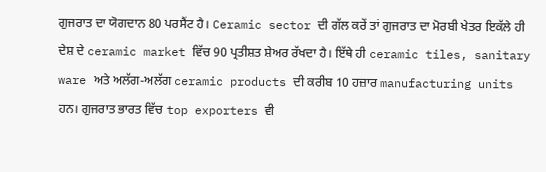ਗੁਜਰਾਤ ਦਾ ਯੋਗਦਾਨ 80 ਪਰਸੈਂਟ ਹੈ। Ceramic sector ਦੀ ਗੱਲ ਕਰੇਂ ਤਾਂ ਗੁਜਰਾਤ ਦਾ ਮੋਰਬੀ ਖੇਤਰ ਇਕੱਲੇ ਹੀ ਦੇਸ਼ ਦੇ ceramic market ਵਿੱਚ 90 ਪ੍ਰਤੀਸ਼ਤ ਸ਼ੇਅਰ ਰੱਖਦਾ ਹੈ। ਇੱਥੇ ਹੀ ceramic tiles, sanitary ware ਅਤੇ ਅਲੱਗ-ਅਲੱਗ ceramic products ਦੀ ਕਰੀਬ 10 ਹਜ਼ਾਰ manufacturing units ਹਨ। ਗੁਜਰਾਤ ਭਾਰਤ ਵਿੱਚ top exporters ਵੀ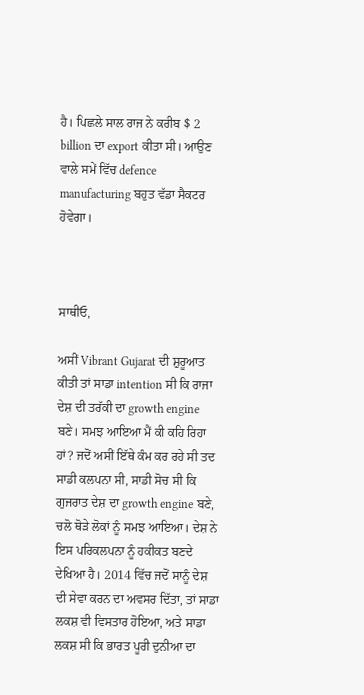ਹੈ। ਪਿਛਲੇ ਸਾਲ ਰਾਜ ਨੇ ਕਰੀਬ $ 2 billion ਦਾ export ਕੀਤਾ ਸੀ। ਆਉਣ ਵਾਲੇ ਸਮੇਂ ਵਿੱਚ defence manufacturing ਬਹੁਤ ਵੱਡਾ ਸੈਕਟਰ ਹੋਵੇਗਾ।



ਸਾਥੀਓ,

ਅਸੀਂ Vibrant Gujarat ਦੀ ਸ਼ੁਰੂਆਤ ਕੀਤੀ ਤਾਂ ਸਾਡਾ intention ਸੀ ਕਿ ਰਾਜਾ ਦੇਸ਼ ਦੀ ਤਰੱਕੀ ਦਾ growth engine ਬਣੇ। ਸਮਝ ਆਇਆ ਮੈਂ ਕੀ ਕਹਿ ਰਿਹਾ ਹਾਂ? ਜਦੋਂ ਅਸੀਂ ਇੱਥੇ ਕੰਮ ਕਰ ਰਹੇ ਸੀ ਤਦ ਸਾਡੀ ਕਲਪਨਾ ਸੀ, ਸਾਡੀ ਸੋਚ ਸੀ ਕਿ ਗੁਜਰਾਤ ਦੇਸ਼ ਦਾ growth engine ਬਣੇ, ਚਲੋ ਥੋੜੇ ਲੋਕਾਂ ਨੂੰ ਸਮਝ ਆਇਆ। ਦੇਸ਼ ਨੇ ਇਸ ਪਰਿਕਲਪਨਾ ਨੂੰ ਹਕੀਕਤ ਬਣਦੇ ਦੇਖਿਆ ਹੈ। 2014 ਵਿੱਚ ਜਦੋਂ ਸਾਨੂੰ ਦੇਸ਼ ਦੀ ਸੇਵਾ ਕਰਨ ਦਾ ਅਵਸਰ ਦਿੱਤਾ, ਤਾਂ ਸਾਡਾ ਲਕਸ਼ ਵੀ ਵਿਸਤਾਰ ਹੋਇਆ, ਅਤੇ ਸਾਡਾ ਲਕਸ਼ ਸੀ ਕਿ ਭਾਰਤ ਪੂਰੀ ਦੁਨੀਆ ਦਾ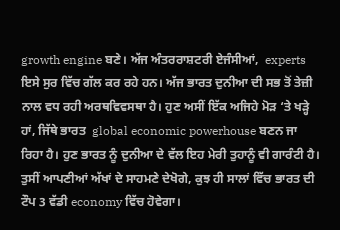growth engine ਬਣੇ। ਅੱਜ ਅੰਤਰਰਾਸ਼ਟਰੀ ਏਜੰਸੀਆਂ,  experts ਇਸੇ ਸੁਰ ਵਿੱਚ ਗੱਲ ਕਰ ਰਹੇ ਹਨ। ਅੱਜ ਭਾਰਤ ਦੁਨੀਆ ਦੀ ਸਭ ਤੋਂ ਤੇਜ਼ੀ ਨਾਲ ਵਧ ਰਹੀ ਅਰਥਵਿਵਸਥਾ ਹੈ। ਹੁਣ ਅਸੀਂ ਇੱਕ ਅਜਿਹੇ ਮੋੜ ‘ਤੇ ਖੜ੍ਹੇ ਹਾਂ, ਜਿੱਥੇ ਭਾਰਤ  global economic powerhouse ਬਣਨ ਜਾ ਰਿਹਾ ਹੈ। ਹੁਣ ਭਾਰਤ ਨੂੰ ਦੁਨੀਆ ਦੇ ਵੱਲ ਇਹ ਮੇਰੀ ਤੁਹਾਨੂੰ ਵੀ ਗਾਰੰਟੀ ਹੈ। ਤੁਸੀਂ ਆਪਣੀਆਂ ਅੱਖਾਂ ਦੇ ਸਾਹਮਣੇ ਦੇਖੋਗੇ, ਕੁਝ ਹੀ ਸਾਲਾਂ ਵਿੱਚ ਭਾਰਤ ਦੀ ਟੌਪ 3 ਵੱਡੀ economy ਵਿੱਚ ਹੋਵੇਗਾ।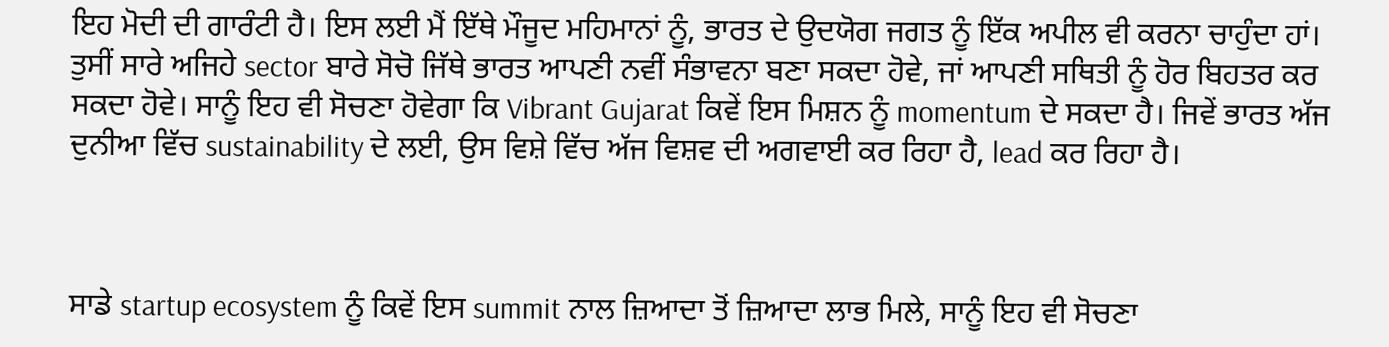ਇਹ ਮੋਦੀ ਦੀ ਗਾਰੰਟੀ ਹੈ। ਇਸ ਲਈ ਮੈਂ ਇੱਥੇ ਮੌਜੂਦ ਮਹਿਮਾਨਾਂ ਨੂੰ, ਭਾਰਤ ਦੇ ਉਦਯੋਗ ਜਗਤ ਨੂੰ ਇੱਕ ਅਪੀਲ ਵੀ ਕਰਨਾ ਚਾਹੁੰਦਾ ਹਾਂ। ਤੁਸੀਂ ਸਾਰੇ ਅਜਿਹੇ sector ਬਾਰੇ ਸੋਚੋ ਜਿੱਥੇ ਭਾਰਤ ਆਪਣੀ ਨਵੀਂ ਸੰਭਾਵਨਾ ਬਣਾ ਸਕਦਾ ਹੋਵੇ, ਜਾਂ ਆਪਣੀ ਸਥਿਤੀ ਨੂੰ ਹੋਰ ਬਿਹਤਰ ਕਰ ਸਕਦਾ ਹੋਵੇ। ਸਾਨੂੰ ਇਹ ਵੀ ਸੋਚਣਾ ਹੋਵੇਗਾ ਕਿ Vibrant Gujarat ਕਿਵੇਂ ਇਸ ਮਿਸ਼ਨ ਨੂੰ momentum ਦੇ ਸਕਦਾ ਹੈ। ਜਿਵੇਂ ਭਾਰਤ ਅੱਜ ਦੁਨੀਆ ਵਿੱਚ sustainability ਦੇ ਲਈ, ਉਸ ਵਿਸ਼ੇ ਵਿੱਚ ਅੱਜ ਵਿਸ਼ਵ ਦੀ ਅਗਵਾਈ ਕਰ ਰਿਹਾ ਹੈ, lead ਕਰ ਰਿਹਾ ਹੈ।



ਸਾਡੇ startup ecosystem ਨੂੰ ਕਿਵੇਂ ਇਸ summit ਨਾਲ ਜ਼ਿਆਦਾ ਤੋਂ ਜ਼ਿਆਦਾ ਲਾਭ ਮਿਲੇ, ਸਾਨੂੰ ਇਹ ਵੀ ਸੋਚਣਾ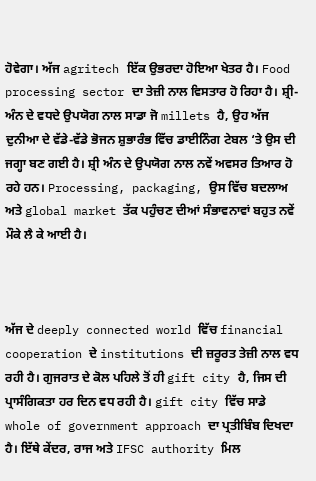ਹੋਵੇਗਾ। ਅੱਜ agritech ਇੱਕ ਉਭਰਦਾ ਹੋਇਆ ਖੇਤਰ ਹੈ। Food processing sector ਦਾ ਤੇਜ਼ੀ ਨਾਲ ਵਿਸਤਾਰ ਹੋ ਰਿਹਾ ਹੈ। ਸ਼੍ਰੀ-ਅੰਨ ਦੇ ਵਧਦੇ ਉਪਯੋਗ ਨਾਲ ਸਾਡਾ ਜੋ millets ਹੈ, ਉਹ ਅੱਜ ਦੁਨੀਆ ਦੇ ਵੱਡੇ-ਵੱਡੇ ਭੋਜਨ ਸ਼ੁਭਾਰੰਭ ਵਿੱਚ ਡਾਈਨਿੰਗ ਟੇਬਲ ‘ਤੇ ਉਸ ਦੀ ਜਗ੍ਹਾ ਬਣ ਗਈ ਹੈ। ਸ਼੍ਰੀ ਅੰਨ ਦੇ ਉਪਯੋਗ ਨਾਲ ਨਵੇਂ ਅਵਸਰ ਤਿਆਰ ਹੋ ਰਹੇ ਹਨ। Processing, packaging, ਉਸ ਵਿੱਚ ਬਦਲਾਅ ਅਤੇ global market ਤੱਕ ਪਹੁੰਚਣ ਦੀਆਂ ਸੰਭਾਵਨਾਵਾਂ ਬਹੁਤ ਨਵੇਂ ਮੌਕੇ ਲੈ ਕੇ ਆਈ ਹੈ।



ਅੱਜ ਦੇ deeply connected world ਵਿੱਚ financial cooperation ਦੇ institutions ਦੀ ਜ਼ਰੂਰਤ ਤੇਜ਼ੀ ਨਾਲ ਵਧ ਰਹੀ ਹੈ। ਗੁਜਰਾਤ ਦੇ ਕੋਲ ਪਹਿਲੇ ਤੋਂ ਹੀ gift city ਹੈ, ਜਿਸ ਦੀ ਪ੍ਰਾਸੰਗਿਕਤਾ ਹਰ ਦਿਨ ਵਧ ਰਹੀ ਹੈ। gift city ਵਿੱਚ ਸਾਡੇ whole of government approach ਦਾ ਪ੍ਰਤੀਬਿੰਬ ਦਿਖਦਾ ਹੈ। ਇੱਥੇ ਕੇਂਦਰ, ਰਾਜ ਅਤੇ IFSC authority ਮਿਲ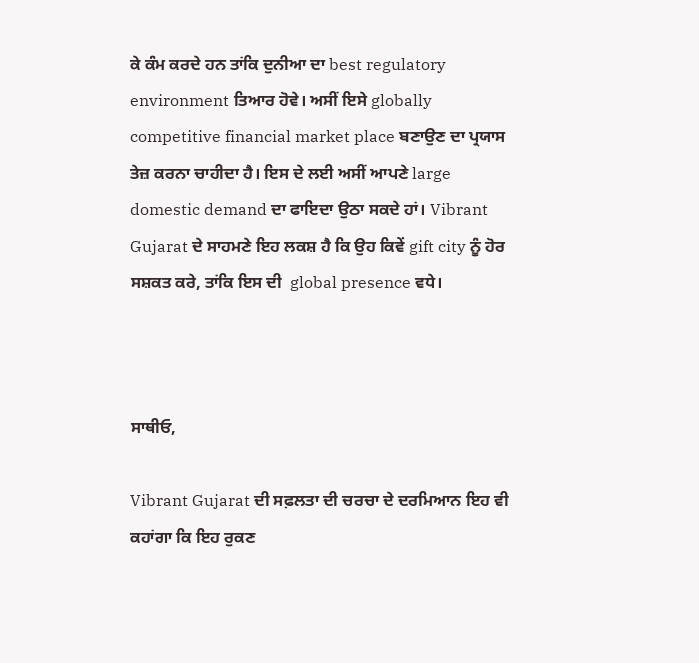ਕੇ ਕੰਮ ਕਰਦੇ ਹਨ ਤਾਂਕਿ ਦੁਨੀਆ ਦਾ best regulatory environment ਤਿਆਰ ਹੋਵੇ। ਅਸੀਂ ਇਸੇ globally competitive financial market place ਬਣਾਉਣ ਦਾ ਪ੍ਰਯਾਸ ਤੇਜ਼ ਕਰਨਾ ਚਾਹੀਦਾ ਹੈ। ਇਸ ਦੇ ਲਈ ਅਸੀਂ ਆਪਣੇ large domestic demand ਦਾ ਫਾਇਦਾ ਉਠਾ ਸਕਦੇ ਹਾਂ। Vibrant Gujarat ਦੇ ਸਾਹਮਣੇ ਇਹ ਲਕਸ਼ ਹੈ ਕਿ ਉਹ ਕਿਵੇਂ gift city ਨੂੰ ਹੋਰ ਸਸ਼ਕਤ ਕਰੇ, ਤਾਂਕਿ ਇਸ ਦੀ  global presence ਵਧੇ।



ਸਾਥੀਓ,

Vibrant Gujarat ਦੀ ਸਫ਼ਲਤਾ ਦੀ ਚਰਚਾ ਦੇ ਦਰਮਿਆਨ ਇਹ ਵੀ ਕਹਾਂਗਾ ਕਿ ਇਹ ਰੁਕਣ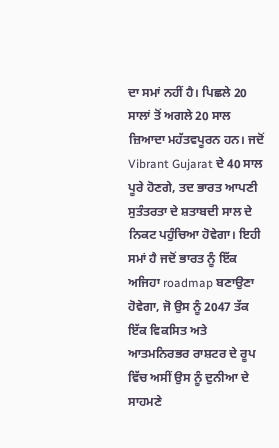ਦਾ ਸਮਾਂ ਨਹੀਂ ਹੈ। ਪਿਛਲੇ 20 ਸਾਲਾਂ ਤੋਂ ਅਗਲੇ 20 ਸਾਲ ਜ਼ਿਆਦਾ ਮਹੱਤਵਪੂਰਨ ਹਨ। ਜਦੋਂ Vibrant Gujarat ਦੇ 40 ਸਾਲ ਪੂਰੇ ਹੋਣਗੇ, ਤਦ ਭਾਰਤ ਆਪਣੀ ਸੁਤੰਤਰਤਾ ਦੇ ਸ਼ਤਾਬਦੀ ਸਾਲ ਦੇ ਨਿਕਟ ਪਹੁੰਚਿਆ ਹੋਵੇਗਾ। ਇਹੀ ਸਮਾਂ ਹੈ ਜਦੋਂ ਭਾਰਤ ਨੂੰ ਇੱਕ ਅਜਿਹਾ roadmap ਬਣਾਉਣਾ ਹੋਵੇਗਾ, ਜੋ ਉਸ ਨੂੰ 2047 ਤੱਕ ਇੱਕ ਵਿਕਸਿਤ ਅਤੇ ਆਤਮਨਿਰਭਰ ਰਾਸ਼ਟਰ ਦੇ ਰੂਪ ਵਿੱਚ ਅਸੀਂ ਉਸ ਨੂੰ ਦੁਨੀਆ ਦੇ ਸਾਹਮਣੇ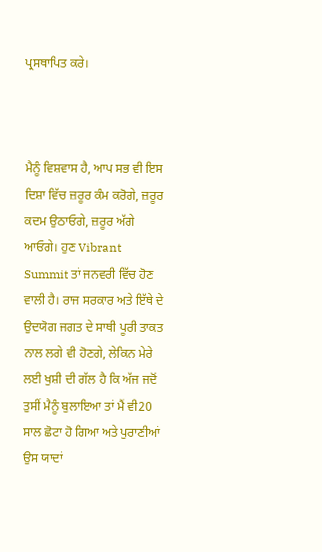ਪ੍ਰਸਥਾਪਿਤ ਕਰੇ।



ਮੈਨੂੰ ਵਿਸ਼ਵਾਸ ਹੈ, ਆਪ ਸਭ ਵੀ ਇਸ ਦਿਸ਼ਾ ਵਿੱਚ ਜ਼ਰੂਰ ਕੰਮ ਕਰੋਗੇ, ਜ਼ਰੂਰ ਕਦਮ ਉਠਾਓਗੇ, ਜ਼ਰੂਰ ਅੱਗੇ ਆਓਗੇ। ਹੁਣ Vibrant Summit ਤਾਂ ਜਨਵਰੀ ਵਿੱਚ ਹੋਣ ਵਾਲੀ ਹੈ। ਰਾਜ ਸਰਕਾਰ ਅਤੇ ਇੱਥੇ ਦੇ ਉਦਯੋਗ ਜਗਤ ਦੇ ਸਾਥੀ ਪੂਰੀ ਤਾਕਤ ਨਾਲ ਲਗੇ ਵੀ ਹੋਣਗੇ, ਲੇਕਿਨ ਮੇਰੇ ਲਈ ਖੁਸ਼ੀ ਦੀ ਗੱਲ ਹੈ ਕਿ ਅੱਜ ਜਦੋਂ ਤੁਸੀਂ ਮੈਨੂੰ ਬੁਲਾਇਆ ਤਾਂ ਮੈਂ ਵੀ20 ਸਾਲ ਛੋਟਾ ਹੋ ਗਿਆ ਅਤੇ ਪੁਰਾਣੀਆਂ ਉਸ ਯਾਦਾਂ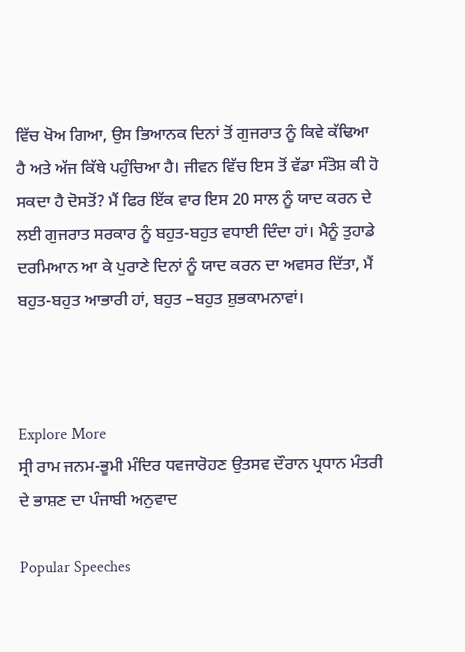ਵਿੱਚ ਖੋਅ ਗਿਆ, ਉਸ ਭਿਆਨਕ ਦਿਨਾਂ ਤੋਂ ਗੁਜਰਾਤ ਨੂੰ ਕਿਵੇ ਕੱਢਿਆ ਹੈ ਅਤੇ ਅੱਜ ਕਿੱਥੇ ਪਹੁੰਚਿਆ ਹੈ। ਜੀਵਨ ਵਿੱਚ ਇਸ ਤੋਂ ਵੱਡਾ ਸੰਤੋਸ਼ ਕੀ ਹੋ ਸਕਦਾ ਹੈ ਦੋਸਤੋਂ? ਮੈਂ ਫਿਰ ਇੱਕ ਵਾਰ ਇਸ 20 ਸਾਲ ਨੂੰ ਯਾਦ ਕਰਨ ਦੇ ਲਈ ਗੁਜਰਾਤ ਸਰਕਾਰ ਨੂੰ ਬਹੁਤ-ਬਹੁਤ ਵਧਾਈ ਦਿੰਦਾ ਹਾਂ। ਮੈਨੂੰ ਤੁਹਾਡੇ ਦਰਮਿਆਨ ਆ ਕੇ ਪੁਰਾਣੇ ਦਿਨਾਂ ਨੂੰ ਯਾਦ ਕਰਨ ਦਾ ਅਵਸਰ ਦਿੱਤਾ, ਮੈਂ ਬਹੁਤ-ਬਹੁਤ ਆਭਾਰੀ ਹਾਂ, ਬਹੁਤ –ਬਹੁਤ ਸ਼ੁਭਕਾਮਨਾਵਾਂ।



Explore More
ਸ੍ਰੀ ਰਾਮ ਜਨਮ-ਭੂਮੀ ਮੰਦਿਰ ਧਵਜਾਰੋਹਣ ਉਤਸਵ ਦੌਰਾਨ ਪ੍ਰਧਾਨ ਮੰਤਰੀ ਦੇ ਭਾਸ਼ਣ ਦਾ ਪੰਜਾਬੀ ਅਨੁਵਾਦ

Popular Speeches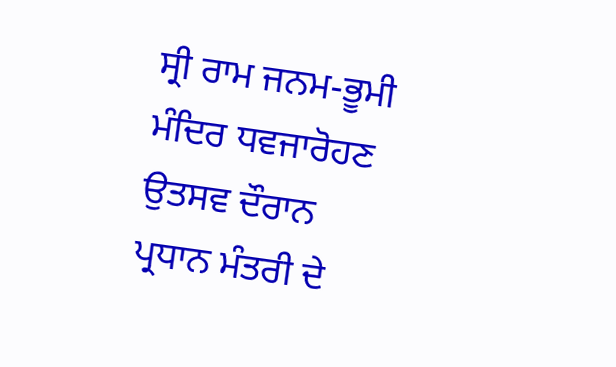ਸ੍ਰੀ ਰਾਮ ਜਨਮ-ਭੂਮੀ ਮੰਦਿਰ ਧਵਜਾਰੋਹਣ ਉਤਸਵ ਦੌਰਾਨ ਪ੍ਰਧਾਨ ਮੰਤਰੀ ਦੇ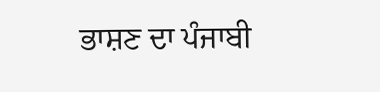ਭਾਸ਼ਣ ਦਾ ਪੰਜਾਬੀ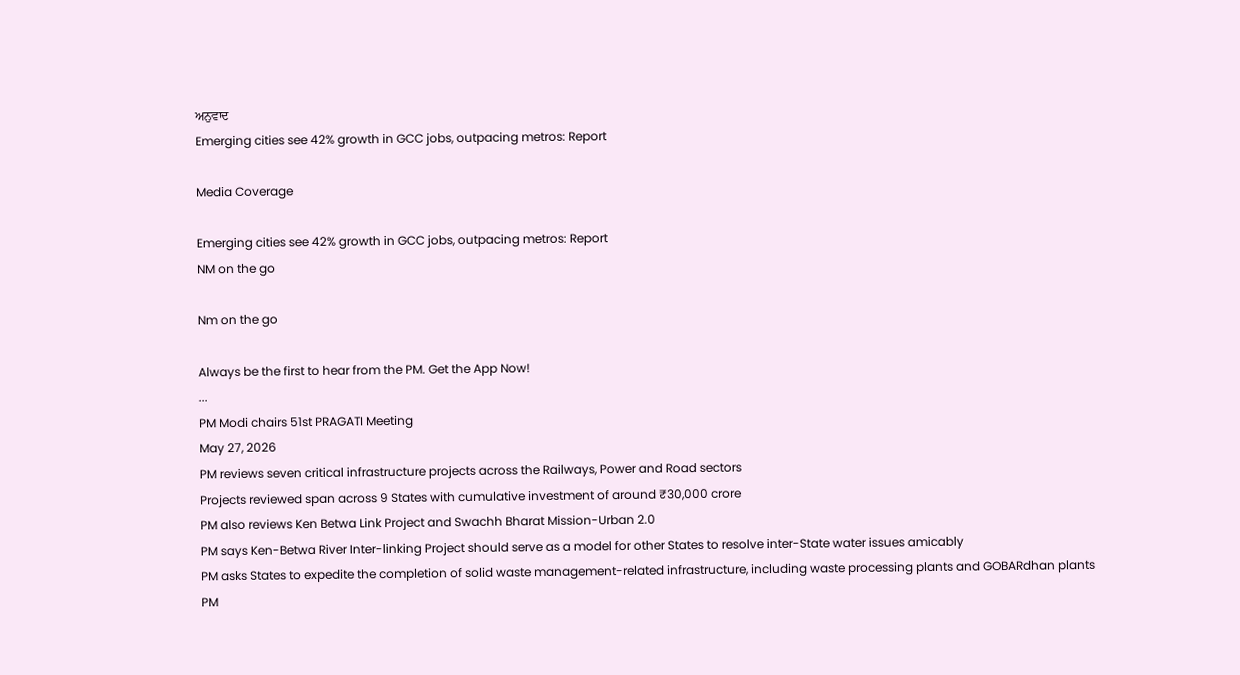ਅਨੁਵਾਦ
Emerging cities see 42% growth in GCC jobs, outpacing metros: Report

Media Coverage

Emerging cities see 42% growth in GCC jobs, outpacing metros: Report
NM on the go

Nm on the go

Always be the first to hear from the PM. Get the App Now!
...
PM Modi chairs 51st PRAGATI Meeting
May 27, 2026
PM reviews seven critical infrastructure projects across the Railways, Power and Road sectors
Projects reviewed span across 9 States with cumulative investment of around ₹30,000 crore
PM also reviews Ken Betwa Link Project and Swachh Bharat Mission-Urban 2.0
PM says Ken-Betwa River Inter-linking Project should serve as a model for other States to resolve inter-State water issues amicably
PM asks States to expedite the completion of solid waste management-related infrastructure, including waste processing plants and GOBARdhan plants
PM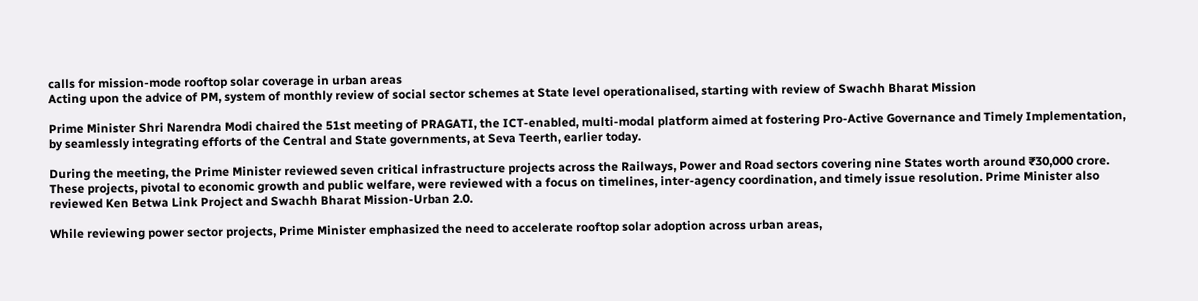calls for mission-mode rooftop solar coverage in urban areas
Acting upon the advice of PM, system of monthly review of social sector schemes at State level operationalised, starting with review of Swachh Bharat Mission

Prime Minister Shri Narendra Modi chaired the 51st meeting of PRAGATI, the ICT-enabled, multi-modal platform aimed at fostering Pro-Active Governance and Timely Implementation, by seamlessly integrating efforts of the Central and State governments, at Seva Teerth, earlier today.

During the meeting, the Prime Minister reviewed seven critical infrastructure projects across the Railways, Power and Road sectors covering nine States worth around ₹30,000 crore. These projects, pivotal to economic growth and public welfare, were reviewed with a focus on timelines, inter-agency coordination, and timely issue resolution. Prime Minister also reviewed Ken Betwa Link Project and Swachh Bharat Mission-Urban 2.0.

While reviewing power sector projects, Prime Minister emphasized the need to accelerate rooftop solar adoption across urban areas,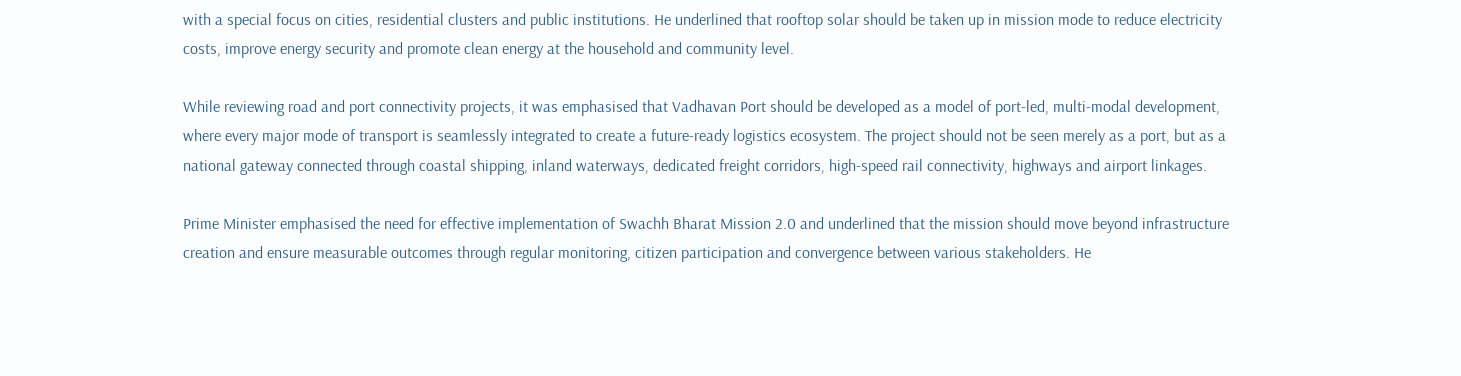with a special focus on cities, residential clusters and public institutions. He underlined that rooftop solar should be taken up in mission mode to reduce electricity costs, improve energy security and promote clean energy at the household and community level.

While reviewing road and port connectivity projects, it was emphasised that Vadhavan Port should be developed as a model of port-led, multi-modal development, where every major mode of transport is seamlessly integrated to create a future-ready logistics ecosystem. The project should not be seen merely as a port, but as a national gateway connected through coastal shipping, inland waterways, dedicated freight corridors, high-speed rail connectivity, highways and airport linkages.

Prime Minister emphasised the need for effective implementation of Swachh Bharat Mission 2.0 and underlined that the mission should move beyond infrastructure creation and ensure measurable outcomes through regular monitoring, citizen participation and convergence between various stakeholders. He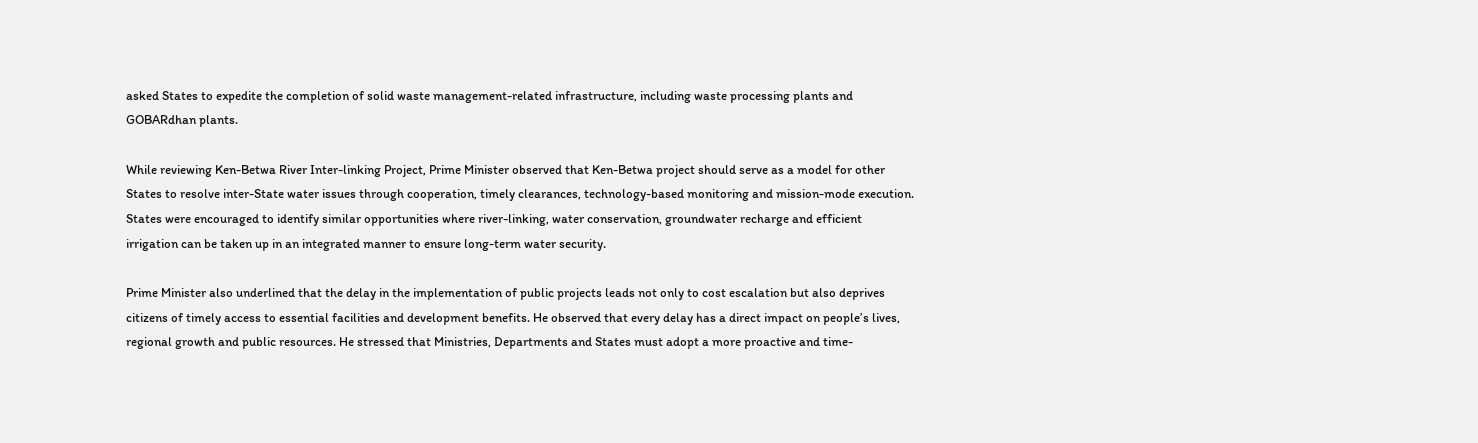asked States to expedite the completion of solid waste management-related infrastructure, including waste processing plants and GOBARdhan plants.

While reviewing Ken-Betwa River Inter-linking Project, Prime Minister observed that Ken-Betwa project should serve as a model for other States to resolve inter-State water issues through cooperation, timely clearances, technology-based monitoring and mission-mode execution. States were encouraged to identify similar opportunities where river-linking, water conservation, groundwater recharge and efficient irrigation can be taken up in an integrated manner to ensure long-term water security.

Prime Minister also underlined that the delay in the implementation of public projects leads not only to cost escalation but also deprives citizens of timely access to essential facilities and development benefits. He observed that every delay has a direct impact on people’s lives, regional growth and public resources. He stressed that Ministries, Departments and States must adopt a more proactive and time-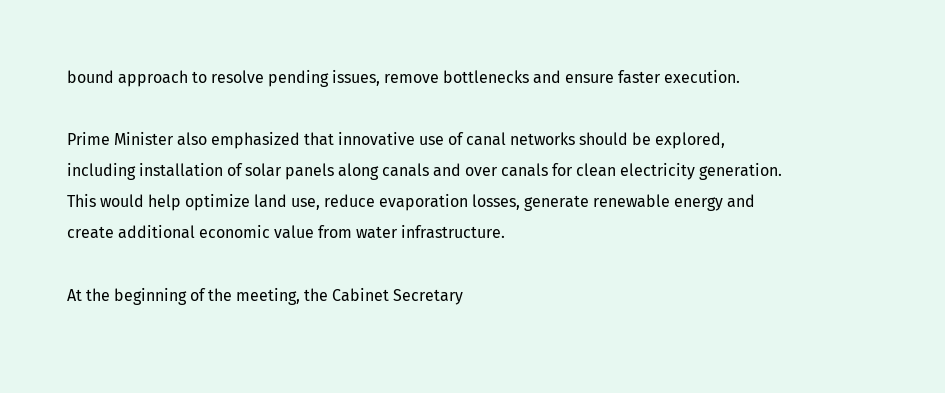bound approach to resolve pending issues, remove bottlenecks and ensure faster execution.

Prime Minister also emphasized that innovative use of canal networks should be explored, including installation of solar panels along canals and over canals for clean electricity generation. This would help optimize land use, reduce evaporation losses, generate renewable energy and create additional economic value from water infrastructure.

At the beginning of the meeting, the Cabinet Secretary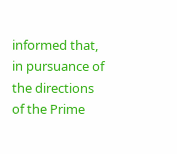informed that, in pursuance of the directions of the Prime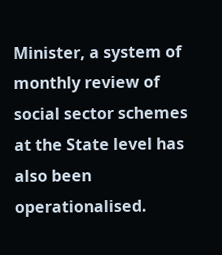Minister, a system of monthly review of social sector schemes at the State level has also been operationalised.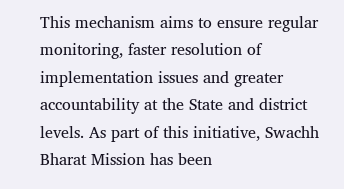This mechanism aims to ensure regular monitoring, faster resolution of implementation issues and greater accountability at the State and district levels. As part of this initiative, Swachh Bharat Mission has been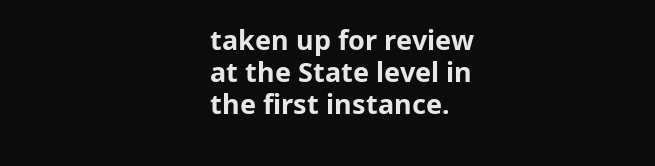taken up for review at the State level in the first instance.